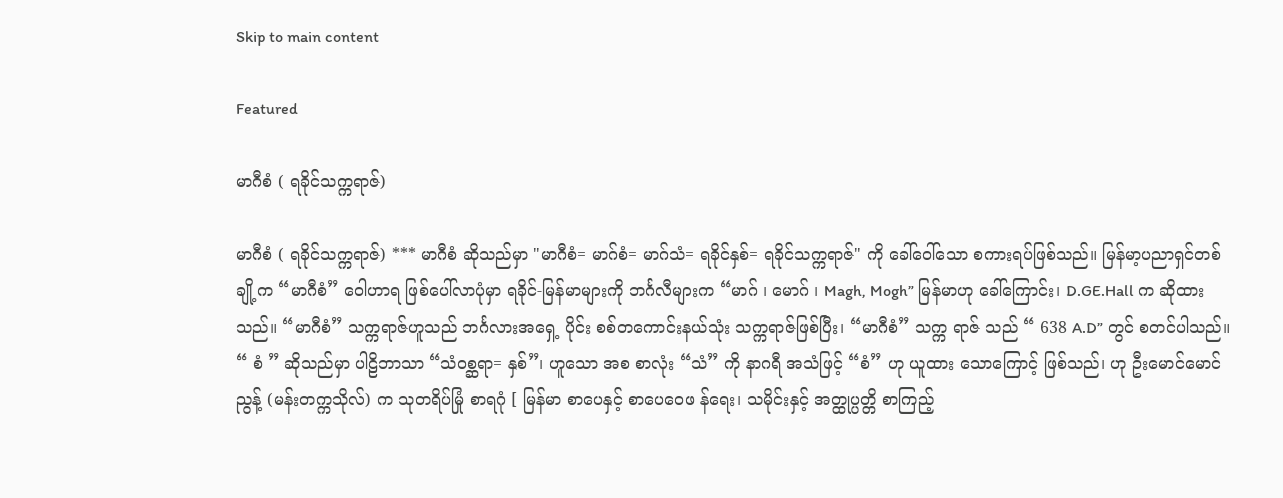Skip to main content

Featured

မာဂီစံ ( ရခိုင်သက္ကရာဇ်)

မာဂီစံ ( ရခိုင်သက္ကရာဇ်) *** မာဂီစံ ဆိုသည်မှာ "မာဂီစံ= မာဂ်စံ= မာဂ်သံ= ရခိုင်နှစ်= ရခိုင်သက္ကရာဇ်" ကို ခေါ်ဝေါ်သော စကားရပ်ဖြစ်သည်။ မြန်မာ့ပညာရှင်တစ်ချို့က “မာဂီစံ” ဝေါဟာရ ဖြစ်ပေါ်လာပုံမှာ ရခိုင်-မြန်မာများကို ဘင်္ဂလီများက “မာဂ် ၊ မောဂ် ၊ Magh, Mogh” မြန်မာဟု ခေါ်ကြောင်း၊ D.GE.Hall က ဆိုထားသည်။ “မာဂီစံ” သက္ကရာဇ်ဟူသည် ဘင်္ဂလားအရှေ့ ပိုင်း စစ်တကောင်းနယ်သုံး သက္ကရာဇ်ဖြစ်ပြီး၊ “မာဂီစံ” သက္က ရာဇ် သည် “ 638 A.D” တွင် စတင်ပါသည်။ “ စံ ” ဆိုသည်မှာ ပါဠိဘာသာ “သံ၀စ္ဆရာ= နှစ်”၊ ဟူသော အစ စာလုံး “သံ” ကို နာဂရီ အသံဖြင့် “စံ” ဟု ယူထား သောကြောင့် ဖြစ်သည်၊ ဟု ဦးမောင်မောင် ညွန့် (မန်းတက္ကသိုလ်) က သုတရိပ်မြုံ စာရဂုံ [ မြန်မာ စာပေနှင့် စာပေဝေဖ န်ရေး၊ သမိုင်းနှင့် အတ္ထုပ္ပတ္တိ စာကြည့်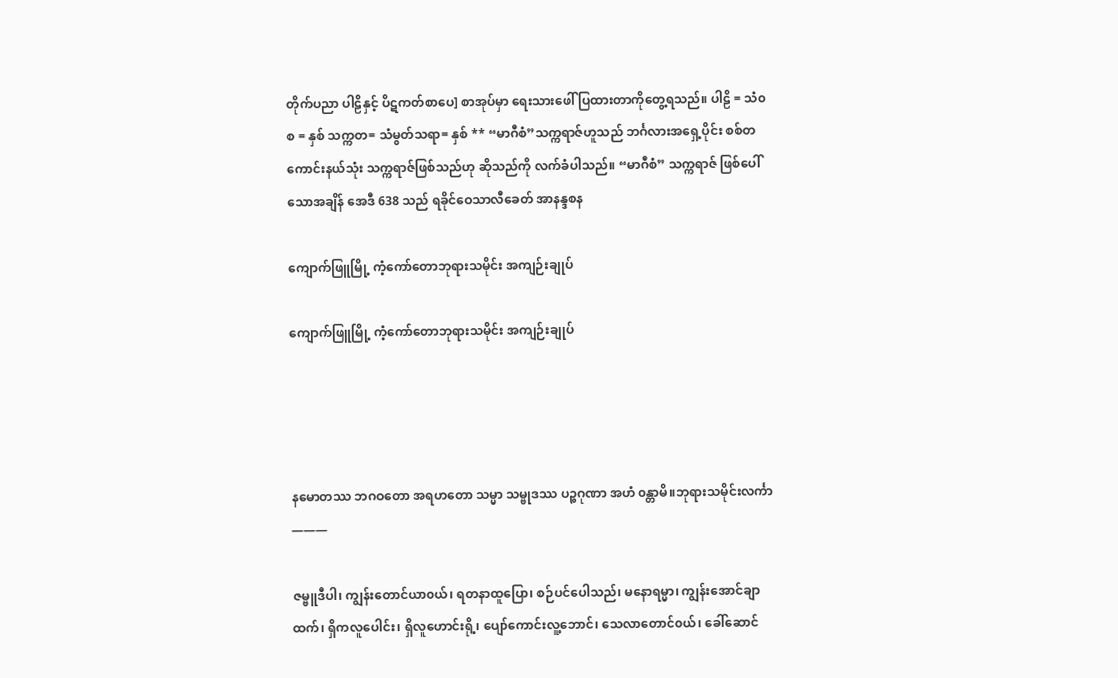တိုက်ပညာ ပါဠိနှင့် ပိဋကတ်စာပေ] စာအုပ်မှာ ရေးသားဖေါ် ပြထားတာကိုတွေ့ရသည်။ ပါဠိ = သံ၀စ = နှစ် သက္ကတ= သံမွတ်သရာ= နှစ် ** “မာဂီစံ”သက္ကရာဇ်ဟူသည် ဘင်္ဂလားအရှေ့ပိုင်း စစ်တကောင်းနယ်သုံး သက္ကရာဇ်ဖြစ်သည်ဟု ဆိုသည်ကို လက်ခံပါသည်။ “မာဂီစံ” သက္ကရာဇ် ဖြစ်ပေါ်သောအချိန် အေဒီ 638 သည် ရခိုင်ဝေသာလီခေတ် အာနန္ဒစန

ကျောက်ဖြူမြို့ ကံ့ကော်တောဘုရားသမိုင်း အကျဉ်းချုပ်

ကျောက်ဖြူမြို့ ကံ့ကော်တောဘုရားသမိုင်း အကျဉ်းချုပ်




နမောတဿ ဘဂဝတော အရဟတော သမ္မာ သမ္ဗုဒဿ ပဉ္စဂုဏာ အဟံ ၀န္တာမိ။ဘုရားသမိုင်းလင်္ကာ
———

ဇမ္ဗူဒီပါ၊ ကျွန်းတောင်ယာ၀ယ်၊ ရတနာထူပြော၊ စဉ်ပင်ပေါသည်၊ မနောရမ္မာ၊ ကျွန်းအောင်ချာထက်၊ ရှိကလူပေါင်း၊ ရှိလူဟောင်းရို့၊ ပျော်ကောင်းလူ့ဘောင်၊ သေလာတောင်၀ယ်၊ ခေါ်ဆောင်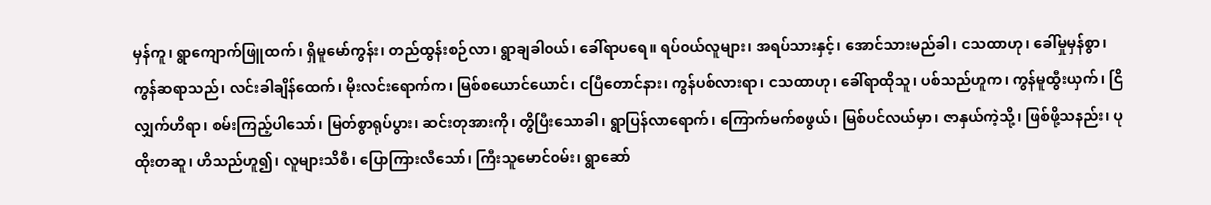မှန်ကူ၊ ရွာကျောက်ဖြူထက်၊ ရှိမူမော်ကွန်း၊ တည်ထွန်းစဉ်လာ၊ ရွာချခါ၀ယ်၊ ခေါ်ရာပရေ။ ရပ်၀ယ်လူများ၊ အရပ်သားနှင့်၊ အောင်သားမည်ခါ၊ ငသထာဟု၊ ခေါ်မှုမှန်စွာ၊ ကွန်ဆရာသည်၊ လင်းခါချိန်ထေက်၊ မိုးလင်းရောက်က၊ မြစ်စယောင်ယောင်၊ ငပြီတောင်နား၊ ကွန်ပစ်လားရာ၊ ငသထာဟု၊ ခေါ်ရာထိုသူ၊ ပစ်သည်ဟူက၊ ကွန်မူထွီးယှက်၊ ငြိလျှက်ဟိရာ၊ စမ်းကြည့်ပါသော်၊ မြတ်စွာရုပ်ပွား၊ ဆင်းတုအားကို၊ တွိပြီးသောခါ၊ ရွာပြန်လာရောက်၊ ကြောက်မက်စဖွယ်၊ မြစ်ပင်လယ်မှာ၊ ဇာနှယ်ကဲ့သို့၊ ဖြစ်ဖို့သနည်း၊ ပုထိုးတဆူ၊ ဟိသည်ဟူ၍၊ လူများသိစီ၊ ပြောကြားလီသော်၊ ကြီးသူမောင်၀မ်း၊ ရွာဆော်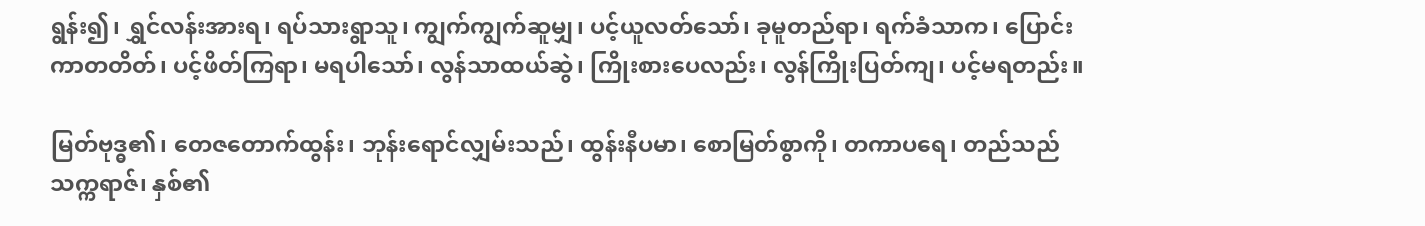ရွန်း၍၊ ရွှင်လန်းအားရ၊ ရပ်သားရွာသူ၊ ကျွက်ကျွက်ဆူမျှ၊ ပင့်ယူလတ်သော်၊ ခုမူတည်ရာ၊ ရက်ခံသာက၊ ပြောင်းကာတတိတ်၊ ပင့်ဖိတ်ကြရာ၊ မရပါသော်၊ လွန်သာထယ်ဆွဲ၊ ကြိုးစားပေလည်း၊ လွန်ကြိုးပြတ်ကျ၊ ပင့်မရတည်း။

မြတ်ဗုဒ္ဓ၏၊ တေဇတောက်ထွန်း၊ ဘုန်းရောင်လျှမ်းသည်၊ ထွန်းနီပမာ၊ စောမြတ်စွာကို၊ တကာပရေ၊ တည်သည်သက္ကရာဇ်၊ နှစ်၏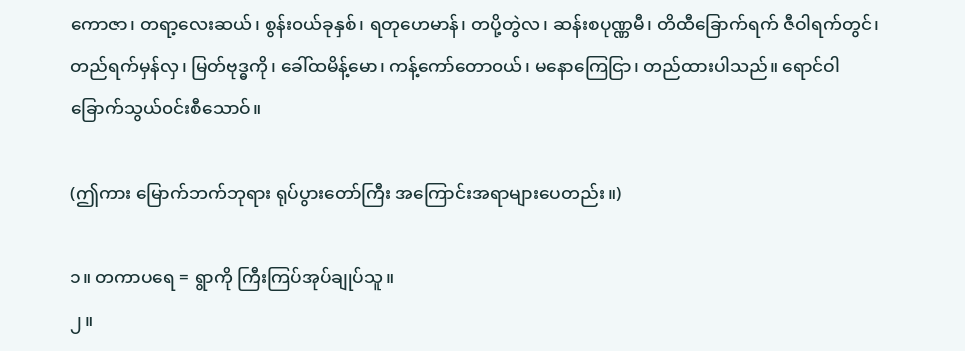ကောဇာ၊ တရာ့လေးဆယ်၊ စွန်း၀ယ်ခုနှစ်၊ ရတုဟေမာန်၊ တပို့တွဲလ၊ ဆန်းစပုဏ္ဏမီ၊ တိထီခြောက်ရက် ဇီဝါရက်တွင်၊ တည်ရက်မှန်လှ၊ မြတ်ဗုဒ္ဓကို၊ ခေါ်ထမိန့်မော၊ ကန့်ကော်တော၀ယ်၊ မနောကြေငြာ၊ တည်ထားပါသည်။ ရောင်ဝါခြောက်သွယ်၀င်းစီသောဝ်။

(ဤကား မြောက်ဘက်ဘုရား ရုပ်ပွားတော်ကြီး အကြောင်းအရာများပေတည်း။)

၁။ တကာပရေ = ရွာကို ကြီးကြပ်အုပ်ချုပ်သူ။
၂။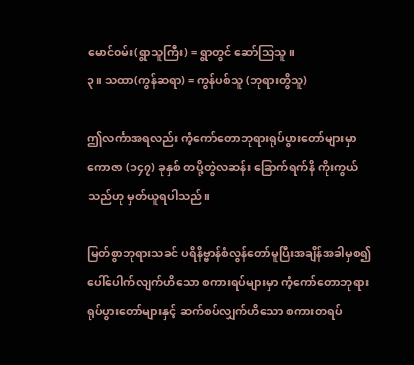မောင်၀မ်း(ရွာသူကြီး) = ရွာတွင် ဆော်သြသူ။
၃။ သထာ(ကွန်ဆရာ) = ကွန်ပစ်သူ (ဘုရားတွိသူ)

ဤလင်္ကာအရလည်း ကံ့ကော်တောဘုရားရုပ်ပွားတော်များမှာ ကောဇာ (၁၄၇) ခုနှစ် တပို့တွဲလဆန်း ခြောက်ရက်နိ ကိုးကွယ်သည်ဟု မှတ်ယူရပါသည်။

မြတ်စွာဘုရားသခင် ပရိနိဗ္ဗာန်စံလွန်တော်မူပြီးအချိန်အခါမှစ၍ ပေါ်ပေါက်လျက်ဟိသော စကားရပ်များမှာ ကံ့ကော်တောဘုရား ရုပ်ပွားတော်များနှင့် ဆက်စပ်လျှက်ဟိသော စကားတရပ်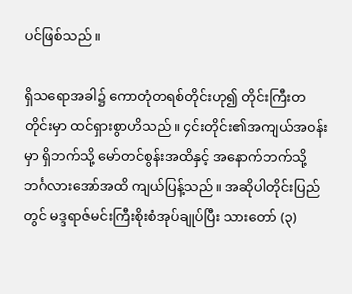ပင်ဖြစ်သည်။

ရှိသရောအခါ၌ ကောတုံတရစ်တိုင်းဟု၍ တိုင်းကြီးတတိုင်းမှာ ထင်ရှားစွာဟိသည်။ ၄င်းတိုင်း၏အကျယ်အ၀န်းမှာ ရှိဘက်သို့ မော်တင်စွန်းအထိနှင့် အနောက်ဘက်သို့ ဘင်္ဂလားအော်အထိ ကျယ်ပြန့်သည်။ အဆိုပါတိုင်းပြည်တွင် မဒ္ဒရာဇ်မင်းကြီးစိုးစံအုပ်ချုပ်ပြီး သားတော် (၃)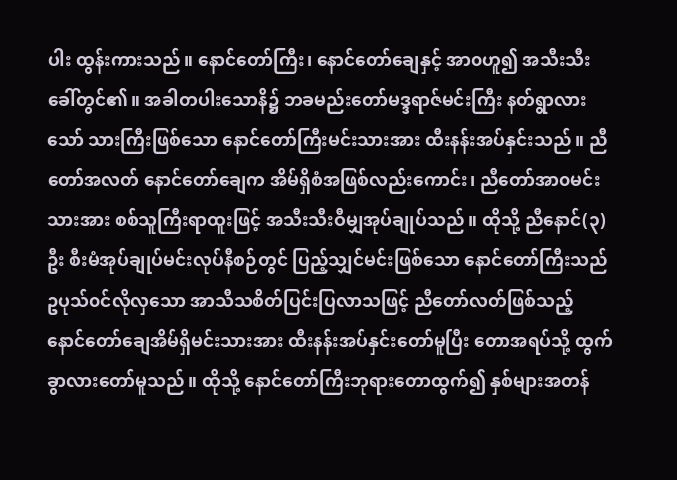ပါး ထွန်းကားသည်။ နောင်တော်ကြီး၊ နောင်တော်ချေနှင့် အာ၀ဟူ၍ အသီးသီးခေါ်တွင်၏။ အခါတပါးသောနိ၌ ဘခမည်းတော်မဒ္ဒရာဇ်မင်းကြီး နတ်ရွာလားသော် သားကြီးဖြစ်သော နောင်တော်ကြီးမင်းသားအား ထီးနန်းအပ်နှင်းသည်။ ညီတော်အလတ် နောင်တော်ချေက အိမ်ရှိစံအဖြစ်လည်းကောင်း၊ ညီတော်အာ၀မင်းသားအား စစ်သူကြီးရာထူးဖြင့် အသီးသီးဝီမျှအုပ်ချုပ်သည်။ ထိုသို့ ညီနောင်(၃) ဦး စီးမံအုပ်ချုပ်မင်းလုပ်နီစဉ်တွင် ပြည့်သျှင်မင်းဖြစ်သော နောင်တော်ကြီးသည် ဥပုသ်၀င်လိုလှသော အာသီသစိတ်ပြင်းပြလာသဖြင့် ညီတော်လတ်ဖြစ်သည့် နောင်တော်ချေအိမ်ရှိမင်းသားအား ထီးနန်းအပ်နှင်းတော်မူပြီး တောအရပ်သို့ ထွက်ခွာလားတော်မူသည်။ ထိုသို့ နောင်တော်ကြီးဘုရားတောထွက်၍ နှစ်များအတန်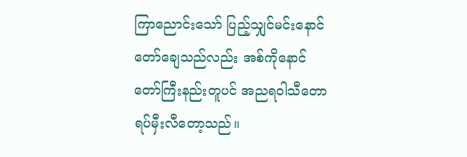ကြာညောင်းသော် ပြည့်သျှင်မင်းနောင်တော်ချေသည်လည်း အစ်ကိုနောင်တော်ကြီးနည်းတူပင် အညရဝါသီတောရပ်မှီးလီတော့သည်။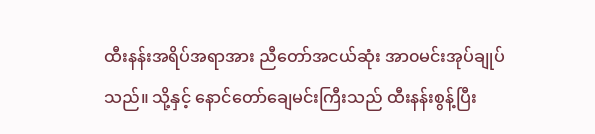ထီးနန်းအရိပ်အရာအား ညီတော်အငယ်ဆုံး အာ၀မင်းအုပ်ချုပ်သည်။ သို့နှင့် နောင်တော်ချေမင်းကြီးသည် ထီးနန်းစွန့်ပြီး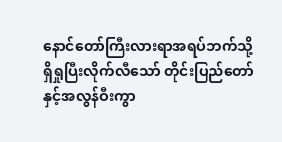နောင်တော်ကြီးလားရာအရပ်ဘက်သို့ ရှိရှုပြီးလိုက်လီသော် တိုင်းပြည်တော်နှင့်အလွန်ဝီးကွာ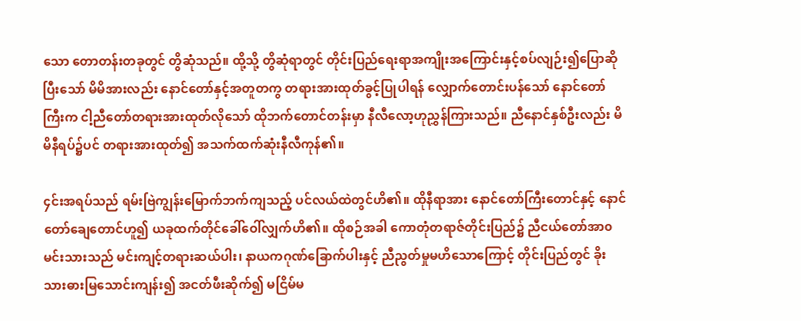သော တောတန်းတခုတွင် တွိဆုံသည်။ ထို့သို့ တွိဆုံရာတွင် တိုင်းပြည်ရေးရာအကျိုးအကြောင်းနှင့်စပ်လျဉ်း၍ပြောဆိုပြီးသော် မိမိအားလည်း နောင်တော်နှင့်အတူတကွ တရားအားထုတ်ခွင့်ပြုပါရန် လျှောက်တောင်းပန်သော် နောင်တော်ကြီးက ငါ့ညီတော်တရားအားထုတ်လိုသော် ထိုဘက်တောင်တန်းမှာ နီလီလော့ဟုညွှန်ကြားသည်။ ညီနောင်နှစ်ဦးလည်း မိမိနီရပ်၌ပင် တရားအားထုတ်၍ အသက်ထက်ဆုံးနီလီကုန်၏။

၄င်းအရပ်သည် ရမ်းဗြဲကျွန်းမြောက်ဘက်ကျသည့် ပင်လယ်ထဲတွင်ဟိ၏။ ထိုနီရာအား နောင်တော်ကြီးတောင်နှင့် နောင်တော်ချေတောင်ဟူ၍ ယခုထက်တိုင်ခေါ်ဝေါ်လျှက်ဟိ၏။ ထိုစဉ်အခါ ကောတုံတရာဇ်တိုင်းပြည်၌ ညီငယ်တော်အာ၀မင်းသားသည် မင်းကျင့်တရားဆယ်ပါး၊ နာယကဂုဏ်ခြောက်ပါးနှင့် ညီညွတ်မှုမဟိသောကြောင့် တိုင်းပြည်တွင် ခိုးသားဓားမြသောင်းကျန်း၍ အငတ်ဖီးဆိုက်၍ မငြိမ်မ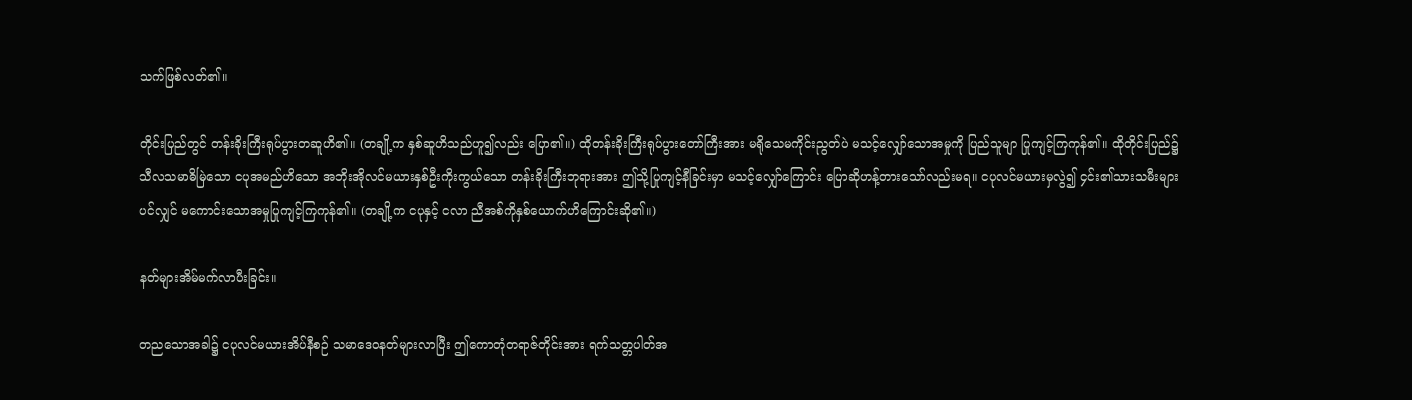သက်ဖြစ်လတ်၏။

တိုင်းပြည်တွင် တန်းခိုးကြီးရုပ်ပွားတဆူဟိ၏။ (တချို့က နှစ်ဆူဟိသည်ဟူ၍လည်း ပြော၏။) ထိုတန်းခိုးကြီးရုပ်ပွားတော်ကြီးအား မရိုသေမကိုင်းညွတ်ပဲ မသင့်လျှော်သောအမှုကို ပြည်သူမျာ ပြုကျင့်ကြကုန်၏။ ထိုတိုင်းပြည်၌ သီလသမာဓိမြဲသော ငပုအမည်ဟိသော အဘိုးအိုလင်မယားနှစ်ဦးကိုးကွယ်သော တန်းခိုးကြီးဘုရားအား ဤသို့ပြုကျင့်နီခြင်းမှာ မသင့်လျှော်ကြောင်း ပြောဆိုဟန့်တားသော်လည်းမရ။ ငပုလင်မယားမှလွဲ၍ ၄င်း၏သားသမီးများပင်လျှင် မကောင်းသောအမှုပြုကျင့်ကြကုန်၏။ (တချို့က ငပုနှင့် ငလာ ညီအစ်ကိုနှစ်ယောက်ဟိကြောင်းဆို၏။)

နတ်များအိမ်မက်လာပီးခြင်း။

တညသောအခါ၌ ငပုလင်မယားအိပ်နီစဉ် သမာဒေ၀နတ်များလာပြီး ဤကောတုံတရာဇ်တိုင်းအား ရက်သတ္တပါတ်အ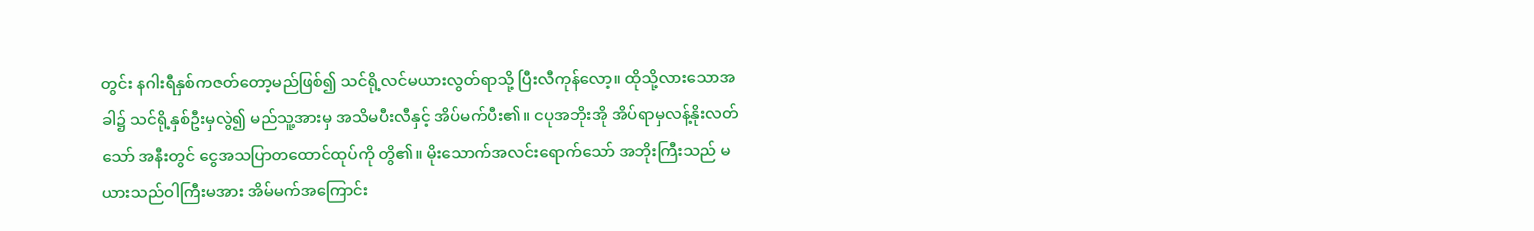တွင်း နဂါးရီနှစ်ကဇတ်တော့မည်ဖြစ်၍ သင်ရို့လင်မယားလွတ်ရာသို့ ပြီးလီကုန်လော့။ ထိုသို့လားသောအခါ၌ သင်ရို့နှစ်ဦးမှလွဲ၍ မည်သူ့အားမှ အသိမပီးလီနှင့် အိပ်မက်ပီး၏။ ငပုအဘိုးအို အိပ်ရာမှလန့်နိုးလတ်သော် အနီးတွင် ငွေအသပြာတထောင်ထုပ်ကို တွိ၏။ မိုးသောက်အလင်းရောက်သော် အဘိုးကြီးသည် မယားသည်ဝါကြီးမအား အိမ်မက်အကြောင်း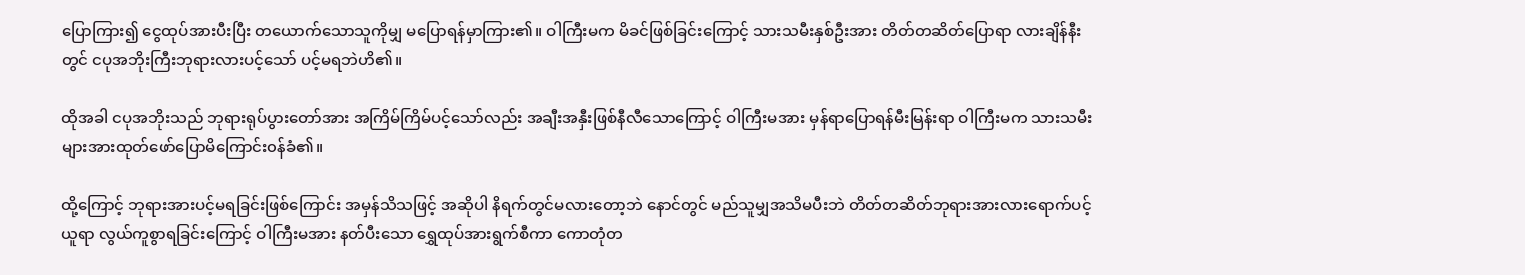ပြောကြား၍ ငွေထုပ်အားပီးပြီး တယောက်သောသူကိုမျှ မပြောရန်မှာကြား၏။ ဝါကြီးမက မိခင်ဖြစ်ခြင်းကြောင့် သားသမီးနှစ်ဦးအား တိတ်တဆိတ်ပြောရာ လားချိန်နီးတွင် ငပုအဘိုးကြီးဘုရားလားပင့်သော် ပင့်မရဘဲဟိ၏။

ထိုအခါ ငပုအဘိုးသည် ဘုရားရုပ်ပွားတော်အား အကြိမ်ကြိမ်ပင့်သော်လည်း အချီးအနှီးဖြစ်နီလီသောကြောင့် ဝါကြီးမအား မှန်ရာပြောရန်မီးမြန်းရာ ဝါကြီးမက သားသမီးများအားထုတ်ဖော်ပြောမိကြောင်း၀န်ခံ၏။

ထို့ကြောင့် ဘုရားအားပင့်မရခြင်းဖြစ်ကြောင်း အမှန်သိသဖြင့် အဆိုပါ နိရက်တွင်မလားတော့ဘဲ နောင်တွင် မည်သူမျှအသိမပီးဘဲ တိတ်တဆိတ်ဘုရားအားလားရောက်ပင့်ယူရာ လွယ်ကူစွာရခြင်းကြောင့် ဝါကြီးမအား နတ်ပီးသော ရွှေထုပ်အားရွက်စီကာ ကောတုံတ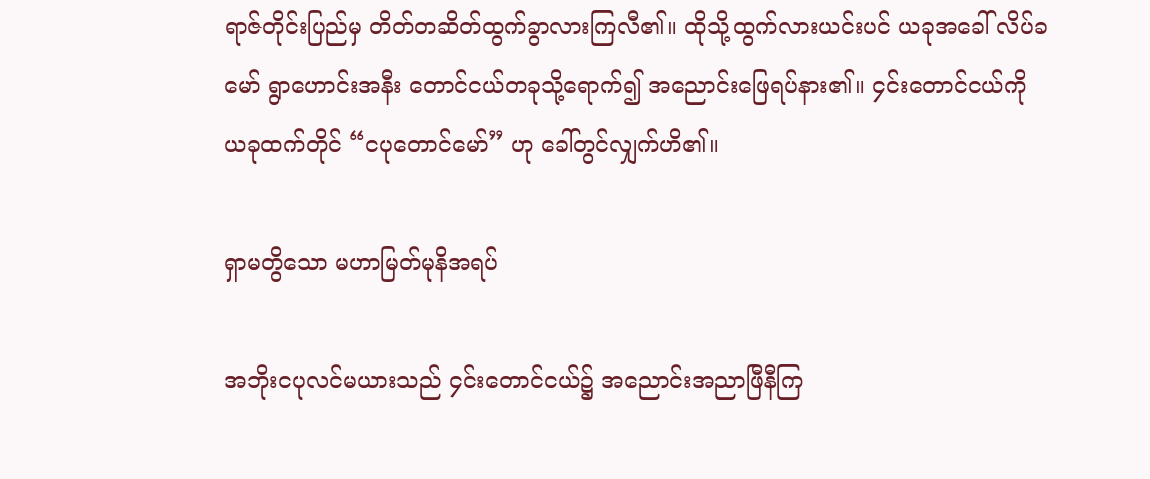ရာဇ်တိုင်းပြည်မှ တိတ်တဆိတ်ထွက်ခွာလားကြလီ၏။ ထိုသို့ထွက်လားယင်းပင် ယခုအခေါ် လိပ်ခမော် ရွာဟောင်းအနီး တောင်ငယ်တခုသို့ရောက်၍ အညောင်းဖြေရပ်နား၏။ ၄င်းတောင်ငယ်ကို ယခုထက်တိုင် “ငပုတောင်မော်” ဟု ခေါ်တွင်လျှက်ဟိ၏။

ရှာမတွိသော မဟာမြတ်မုနိအရပ်

အဘိုးငပုလင်မယားသည် ၄င်းတောင်ငယ်၌ အညောင်းအညာဖြီနီကြ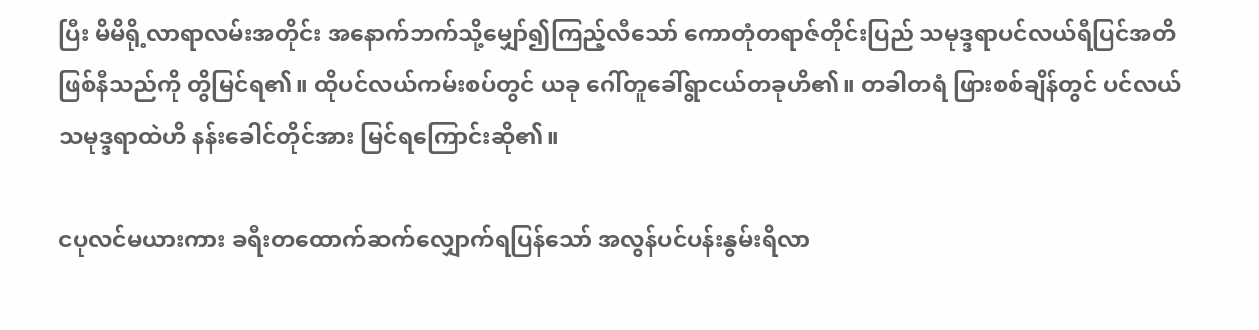ပြီး မိမိရို့လာရာလမ်းအတိုင်း အနောက်ဘက်သို့မျှော်၍ကြည့်လီသော် ကောတုံတရာဇ်တိုင်းပြည် သမုဒ္ဒရာပင်လယ်ရီပြင်အတိဖြစ်နီသည်ကို တွိမြင်ရ၏။ ထိုပင်လယ်ကမ်းစပ်တွင် ယခု ဂေါ်တူခေါ်ရွာငယ်တခုဟိ၏။ တခါတရံ ဖြားစစ်ချိန်တွင် ပင်လယ်သမုဒ္ဒရာထဲဟိ နန်းခေါင်တိုင်အား မြင်ရကြောင်းဆို၏။

ငပုလင်မယားကား ခရီးတထောက်ဆက်လျှောက်ရပြန်သော် အလွန်ပင်ပန်းနွမ်းရိလာ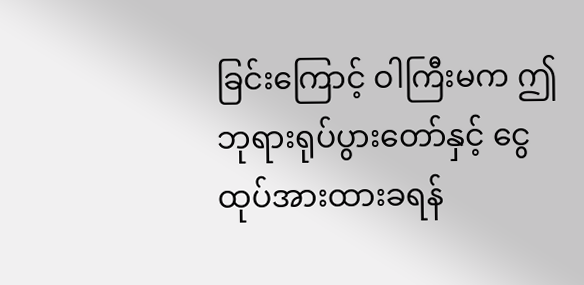ခြင်းကြောင့် ဝါကြီးမက ဤဘုရားရုပ်ပွားတော်နှင့် ငွေထုပ်အားထားခရန်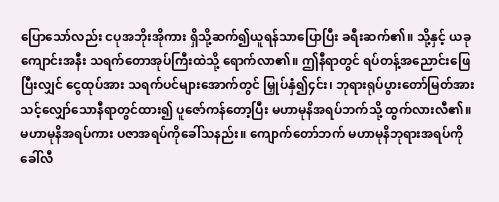ပြောသော်လည်း ငပုအဘိုးအိုကား ရှိသို့ဆက်၍ယူရန်သာပြောပြီး ခရီးဆက်၏။ သို့နှင့် ယခုကျောင်းအနီး သရက်တောအုပ်ကြီးထဲသို့ ရောက်လာ၏။ ဤနီရာတွင် ရပ်တန့်အညောင်းဖြေပြီးလျှင် ငွေထုပ်အား သရက်ပင်များအောက်တွင် မြှုပ်နှံ၍၄င်း၊ ဘုရားရုပ်ပွားတော်မြတ်အား သင့်လျှော်သောနီရာတွင်ထား၍ ပူဇော်ကန်တော့ပြီး မဟာမုနိအရပ်ဘက်သို့ ထွက်လားလီ၏။ မဟာမုနိအရပ်ကား ပဇာအရပ်ကိုခေါ်သနည်း။ ကျောက်တော်ဘက် မဟာမုနိဘုရားအရပ်ကိုခေါ်လီ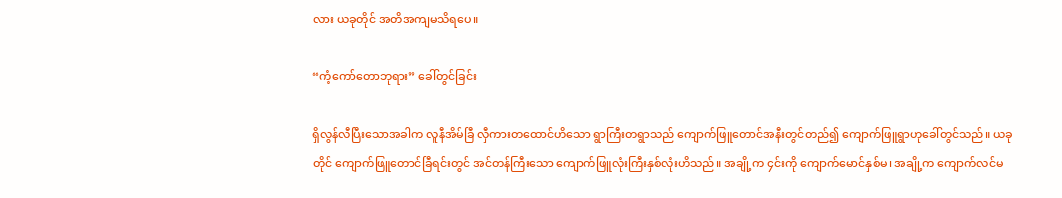လား ယခုတိုင် အတိအကျမသိရပေ။

“ကံ့ကော်တောဘုရား” ခေါ်တွင်ခြင်း

ရှိလွန်လီပြီးသောအခါက လူနီအိမ်ခြီ လှီကားတထောင်ဟိသော ရွာကြီးတရွာသည် ကျောက်ဖြူတောင်အနီးတွင်တည်၍ ကျောက်ဖြူရွာဟုခေါ်တွင်သည်။ ယခုတိုင် ကျောက်ဖြူတောင်ခြီရင်းတွင် အင်တန်ကြီးသော ကျောက်ဖြူလုံးကြီးနှစ်လုံးဟိသည်။ အချို့က ၄င်းကို ကျောက်မောင်နှစ်မ၊ အချို့က ကျောက်လင်မ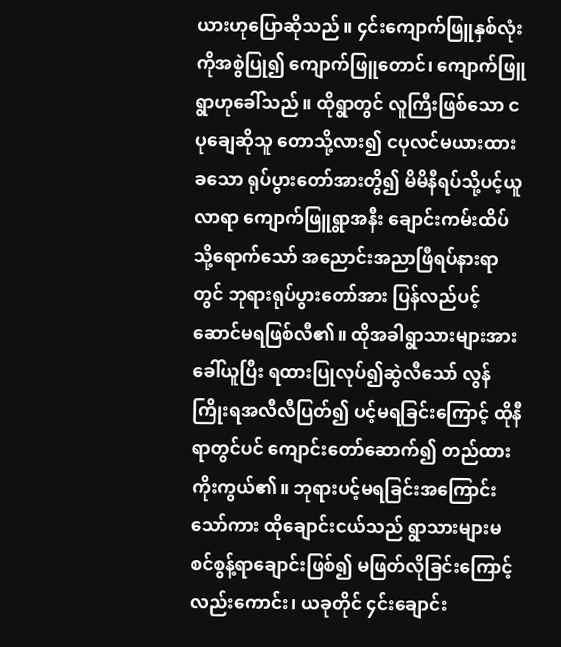ယားဟုပြောဆိုသည်။ ၄င်းကျောက်ဖြူနှစ်လုံးကိုအစွဲပြု၍ ကျောက်ဖြူတောင်၊ ကျောက်ဖြူရွာဟုခေါ်သည်။ ထိုရွာတွင် လူကြီးဖြစ်သော ငပုချေဆိုသူ တောသို့လား၍ ငပုလင်မယားထားခသော ရုပ်ပွားတော်အားတွိ၍ မိမိနီရပ်သို့ပင့်ယူလာရာ ကျောက်ဖြူရွာအနီး ချောင်းကမ်းထိပ်သို့ရောက်သော် အညောင်းအညာဖြီရပ်နားရာတွင် ဘုရားရုပ်ပွားတော်အား ပြန်လည်ပင့်ဆောင်မရဖြစ်လီ၏။ ထိုအခါရွာသားများအားခေါ်ယူပြီး ရထားပြုလုပ်၍ဆွဲလီသော် လွန်ကြိုးရအလီလီပြတ်၍ ပင့်မရခြင်းကြောင့် ထိုနီရာတွင်ပင် ကျောင်းတော်ဆောက်၍ တည်ထားကိုးကွယ်၏။ ဘုရားပင့်မရခြင်းအကြောင်းသော်ကား ထိုချောင်းငယ်သည် ရွာသားများမစင်စွန့်ရာချောင်းဖြစ်၍ မဖြတ်လိုခြင်းကြောင့်လည်းကောင်း၊ ယခုတိုင် ၄င်းချောင်း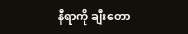နီရာကို ချီးတော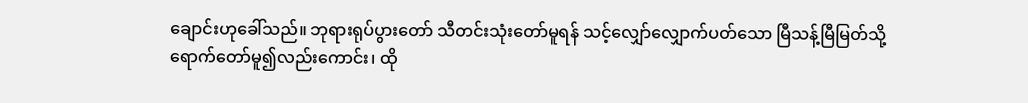ချောင်းဟုခေါ်သည်။ ဘုရားရုပ်ပွားတော် သီတင်းသုံးတော်မူရန် သင့်လျှော်လျှောက်ပတ်သော မြီသန့်မြီမြတ်သို့ရောက်တော်မူ၍လည်းကောင်း၊ ထို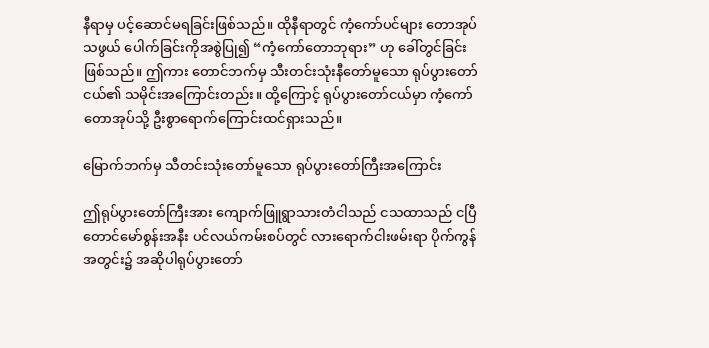နီရာမှ ပင့်ဆောင်မရခြင်းဖြစ်သည်။ ထိုနီရာတွင် ကံ့ကော်ပင်များ တောအုပ်သဖွယ် ပေါက်ခြင်းကိုအစွဲပြု၍ “ကံ့ကော်တောဘုရား” ဟု ခေါ်တွင်ခြင်းဖြစ်သည်။ ဤကား တောင်ဘက်မှ သီးတင်းသုံးနီတော်မူသော ရုပ်ပွားတော်ငယ်၏ သမိုင်းအကြောင်းတည်း။ ထို့ကြောင့် ရုပ်ပွားတော်ငယ်မှာ ကံ့ကော်တောအုပ်သို့ ဦးစွာရောက်ကြောင်းထင်ရှားသည်။

မြောက်ဘက်မှ သီတင်းသုံးတော်မူသော ရုပ်ပွားတော်ကြီးအကြောင်း

ဤရုပ်ပွားတော်ကြီးအား ကျောက်ဖြူရွာသားတံငါသည် ငသထာသည် ငပြီတောင်မော်စွန်းအနီး ပင်လယ်ကမ်းစပ်တွင် လားရောက်ငါးဖမ်းရာ ပိုက်ကွန်အတွင်း၌ အဆိုပါရုပ်ပွားတော်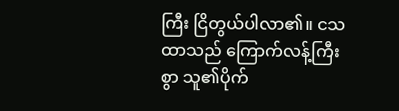ကြီး ငြိတွယ်ပါလာ၏။ ငသထာသည် ကြောက်လန့်ကြီးစွာ သူ၏ပိုက်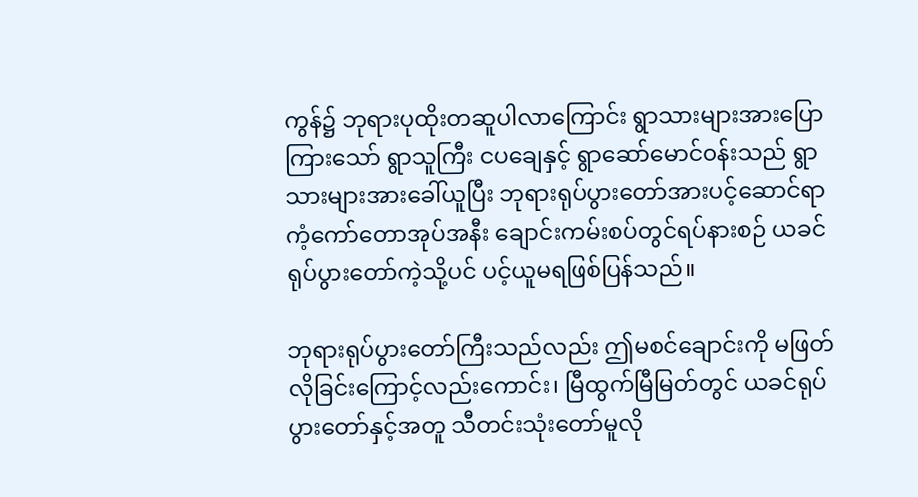ကွန်၌ ဘုရားပုထိုးတဆူပါလာကြောင်း ရွာသားများအားပြောကြားသော် ရွာသူကြီး ငပချေနှင့် ရွာဆော်မောင်၀န်းသည် ရွာသားများအားခေါ်ယူပြီး ဘုရားရုပ်ပွားတော်အားပင့်ဆောင်ရာ ကံ့ကော်တောအုပ်အနီး ချောင်းကမ်းစပ်တွင်ရပ်နားစဉ် ယခင်ရုပ်ပွားတော်ကဲ့သို့ပင် ပင့်ယူမရဖြစ်ပြန်သည်။

ဘုရားရုပ်ပွားတော်ကြီးသည်လည်း ဤမစင်ချောင်းကို မဖြတ်လိုခြင်းကြောင့်လည်းကောင်း၊ မြီထွက်မြီမြတ်တွင် ယခင်ရုပ်ပွားတော်နှင့်အတူ သီတင်းသုံးတော်မူလို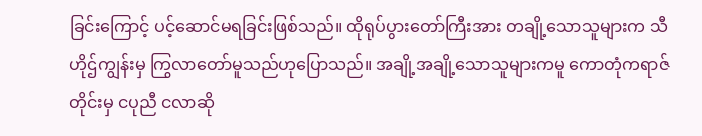ခြင်းကြောင့် ပင့်ဆောင်မရခြင်းဖြစ်သည်။ ထိုရုပ်ပွားတော်ကြီးအား တချို့သောသူများက သီဟိုဌ်ကျွန်းမှ ကြွလာတော်မူသည်ဟုပြောသည်။ အချို့အချို့သောသူများကမူ ကောတုံကရာဇ်တိုင်းမှ ငပုညီ ငလာဆို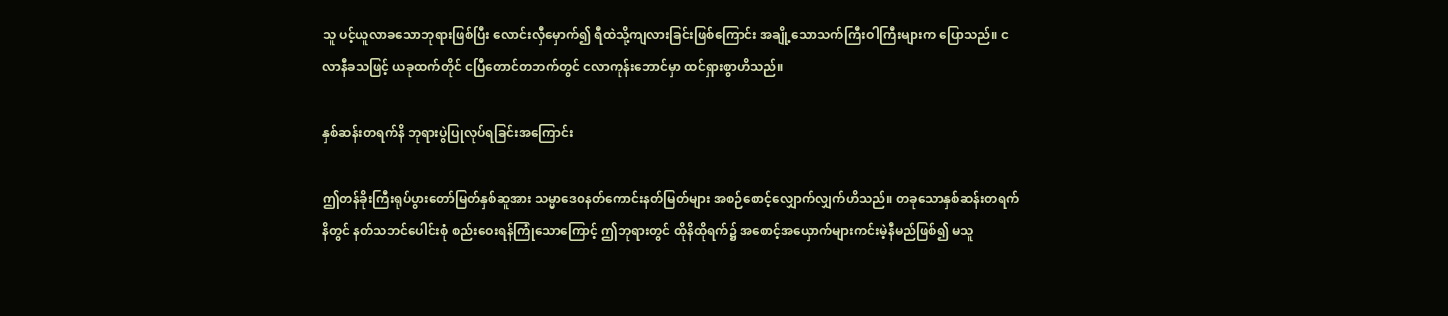သူ ပင့်ယူလာခသောဘုရားဖြစ်ပြီး လောင်းလှီမှောက်၍ ရီထဲသို့ကျလားခြင်းဖြစ်ကြောင်း အချို့သောသက်ကြီးဝါကြီးများက ပြောသည်။ ငလာနီခသဖြင့် ယခုထက်တိုင် ငပြီတောင်တဘက်တွင် ငလာကုန်းဘောင်မှာ ထင်ရှားစွာဟိသည်။

နှစ်ဆန်းတရက်နိ ဘုရားပွဲပြုလုပ်ရခြင်းအကြောင်း

ဤတန်ခိုးကြီးရုပ်ပွားတော်မြတ်နှစ်ဆူအား သမ္မာဒေ၀နတ်ကောင်းနတ်မြတ်များ အစဉ်စောင့်လျှောက်လျှက်ဟိသည်။ တခုသောနှစ်ဆန်းတရက်နိတွင် နတ်သဘင်ပေါင်းစုံ စည်းဝေးရန်ကြုံသောကြောင့် ဤဘုရားတွင် ထိုနိထိုရက်၌ အစောင့်အယှောက်များကင်းမဲ့နီမည်ဖြစ်၍ မသူ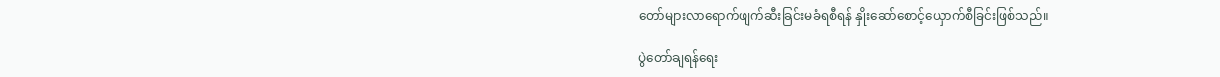တော်များလာရောက်ဖျက်ဆီးခြင်းမခံရစီရန် နှိုးဆော်စောင့်ယှောက်စီခြင်းဖြစ်သည်။

ပွဲတော်ချရန်ရေး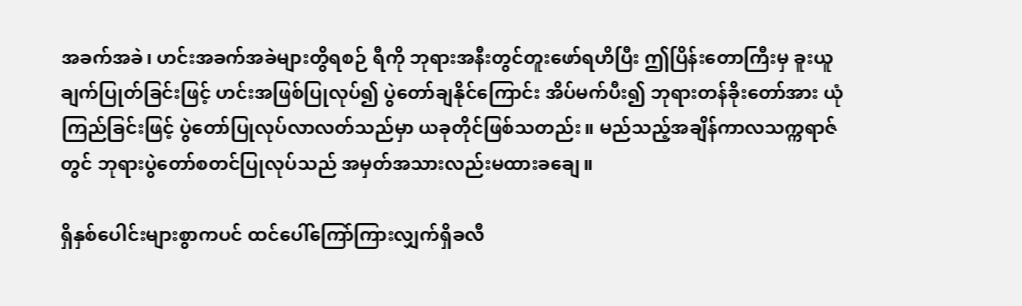အခက်အခဲ၊ ဟင်းအခက်အခဲများတွိရစဉ် ရီကို ဘုရားအနီးတွင်တူးဖော်ရဟိပြီး ဤပြိန်းတောကြီးမှ ခူးယူချက်ပြုတ်ခြင်းဖြင့် ဟင်းအဖြစ်ပြုလုပ်၍ ပွဲတော်ချနိုင်ကြောင်း အိပ်မက်ပီး၍ ဘုရားတန်ခိုးတော်အား ယုံကြည်ခြင်းဖြင့် ပွဲတော်ပြုလုပ်လာလတ်သည်မှာ ယခုတိုင်ဖြစ်သတည်း။ မည်သည့်အချိန်ကာလသက္ကရာဇ်တွင် ဘုရားပွဲတော်စတင်ပြုလုပ်သည် အမှတ်အသားလည်းမထားခချေ။

ရှိနှစ်ပေါင်းများစွာကပင် ထင်ပေါ်ကြော်ကြားလျှက်ရှိခလီ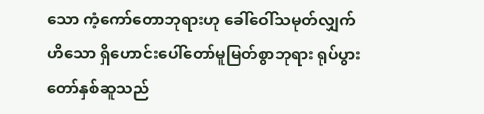သော ကံ့ကော်တောဘုရားဟု ခေါ်ဝေါ်သမုတ်လျှက်ဟိသော ရှိဟောင်းပေါ်တော်မူမြတ်စွာဘုရား ရုပ်ပွားတော်နှစ်ဆူသည်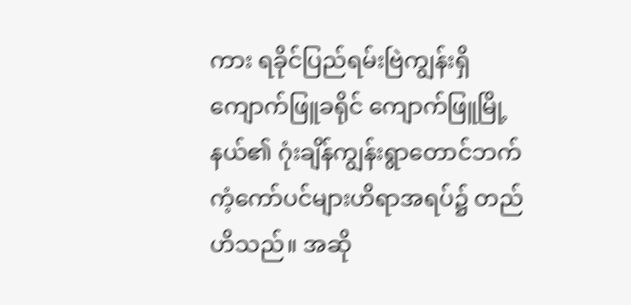ကား ရခိုင်ပြည်ရမ်းဗြဲကျွန်းရှိ ကျောက်ဖြူခရိုင် ကျောက်ဖြူမြို့နယ်၏ ဂုံးချိန်ကျွန်းရွာတောင်ဘက် ကံ့ကော်ပင်များဟိရာအရပ်၌ တည်ဟိသည်။ အဆို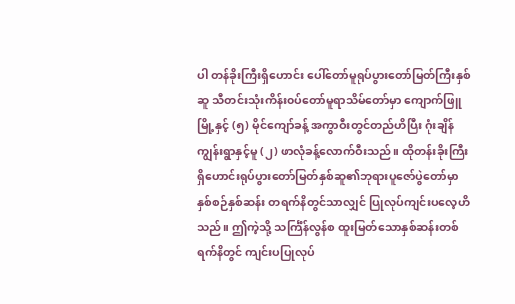ပါ တန်ခိုးကြီးရှိဟောင်း ပေါ်တော်မူရုပ်ပွားတော်မြတ်ကြီးနှစ်ဆူ သီတင်းသုံးကိန်း၀ပ်တော်မူရာသိမ်တော်မှာ ကျောက်ဖြူမြို့နှင့် (၅) မိုင်ကျော်ခန့် အကွာဝီးတွင်တည်ဟိပြီး ဂုံးချိန်ကျွန်းရွာနှင့်မူ (၂) ဖာလုံခန့်လောက်ဝီးသည်။ ထိုတန်းခိုးကြီး ရှိဟောင်းရုပ်ပွားတော်မြတ်နှစ်ဆူ၏ဘုရားပူဇော်ပွဲတော်မှာ နှစ်စဉ်နှစ်ဆန်း တရက်နိတွင်သာလျှင် ပြုလုပ်ကျင်းပလေ့ဟိသည်။ ဤကဲ့သို့ သင်္ကြံန်လွန်စ ထူးမြတ်သောနှစ်ဆန်းတစ်ရက်နိတွင် ကျင်းပပြုလုပ်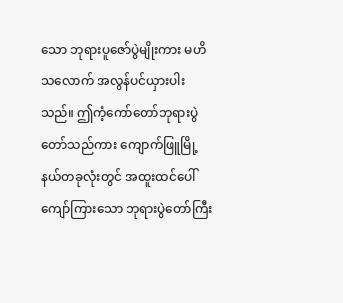သော ဘုရားပူဇော်ပွဲမျိုးကား မဟိသလောက် အလွန်ပင်ယှားပါးသည်။ ဤကံ့ကော်တော်ဘုရားပွဲတော်သည်ကား ကျောက်ဖြူမြို့နယ်တခုလုံးတွင် အထူးထင်ပေါ်ကျော်ကြားသော ဘုရားပွဲတော်ကြီး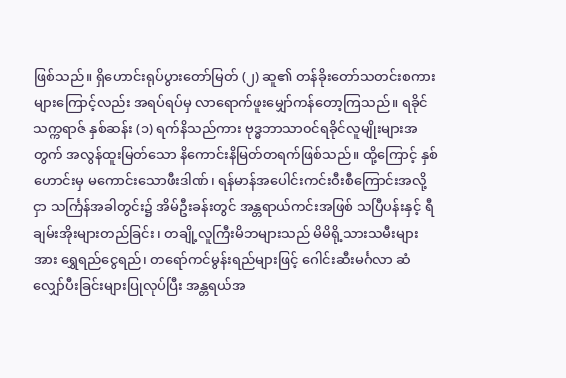ဖြစ်သည်။ ရှိဟောင်းရုပ်ပွားတော်မြတ် (၂) ဆူ၏ တန်ခိုးတော်သတင်းစကားများကြောင့်လည်း အရပ်ရပ်မှ လာရောက်ဖူးမျှော်ကန်တော့ကြသည်။ ရခိုင်သက္ကရာဇ် နှစ်ဆန်း (၁) ရက်နိသည်ကား ဗုဒ္ဓဘာသာ၀င်ရခိုင်လူမျိုးများအတွက် အလွန်ထူးမြတ်သော နိကောင်းနိမြတ်တရက်ဖြစ်သည်။ ထို့ကြောင့် နှစ်ဟောင်းမှ မကောင်းသောဖီးဒါဏ်၊ ရန်မာန်အပေါင်းကင်းဝီးစီကြောင်းအလို့ငှာ သင်္ကြန်အခါတွင်း၌ အိမ်ဦးခန်းတွင် အန္တရာယ်ကင်းအဖြစ် သပြီပန်းနှင့် ရီချမ်းအိုးများတည်ခြင်း၊ တချို့လူကြီးမိဘများသည် မိမိရို့သားသမီးများအား ရွှေရည်ငွေရည်၊ တရော်ကင်မွန်းရည်များဖြင့် ဂေါင်းဆီးမင်္ဂလာ ဆံလျှော်ပီးခြင်းများပြုလုပ်ပြီး အန္တရယ်အ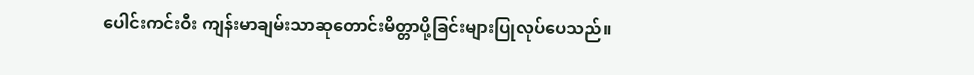ပေါင်းကင်းဝီး ကျန်းမာချမ်းသာဆုတောင်းမိတ္တာပို့ခြင်းများပြုလုပ်ပေသည်။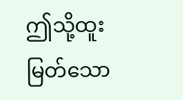ဤသို့ထူးမြတ်သော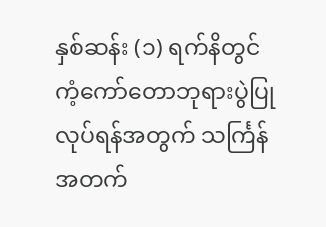နှစ်ဆန်း (၁) ရက်နိတွင် ကံ့ကော်တောဘုရားပွဲပြုလုပ်ရန်အတွက် သင်္ကြန်အတက်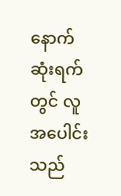နောက်ဆုံးရက်တွင် လူအပေါင်းသည်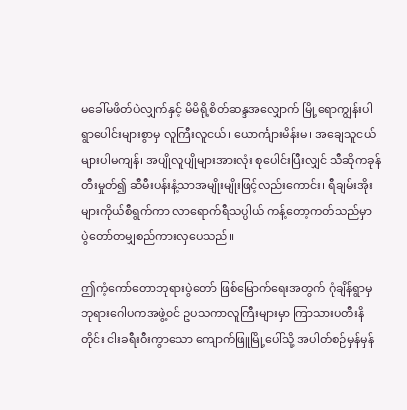မခေါ်မဖိတ်ပဲလျှက်နှင့် မိမိရို့စိတ်ဆန္ဒအလျှောက် မြို့ရောကျွန်းပါ ရွာပေါင်းများစွာမှ လူကြီးလူငယ်၊ ယောင်္ကျားမိန်းမ၊ အချေသူငယ်များပါမကျန်၊ အပျိုလူပျိုများအားလုံး စုပေါင်းပြီးလျှင် သီဆိုကခုန်တီးမှုတ်၍ ဆီမီးပန်းနံ့သာအမျိုးမျိုးဖြင့်လည်းကောင်း၊ ရီချမ်းအိုးများကိုယ်စီရွက်ကာ လာရောက်ရီသပ္ပါယ် ကန့်တော့ကတ်သည်မှာ ပွဲတော်တမျှစည်ကားလှပေသည်။

ဤကံ့ကော်တောဘုရားပွဲတော် ဖြစ်မြောက်ရေးအတွက် ဂုံချိန်ရွာမှ ဘုရားဂေါပကအဖွဲ့၀င် ဥပသကာလူကြီးများမှာ ကြာသားပတီးနိတိုင်း ငါးခရီးဝီးကွာသော ကျောက်ဖြူမြို့ပေါ်သို့ အပါတ်စဉ်မှန်မှန်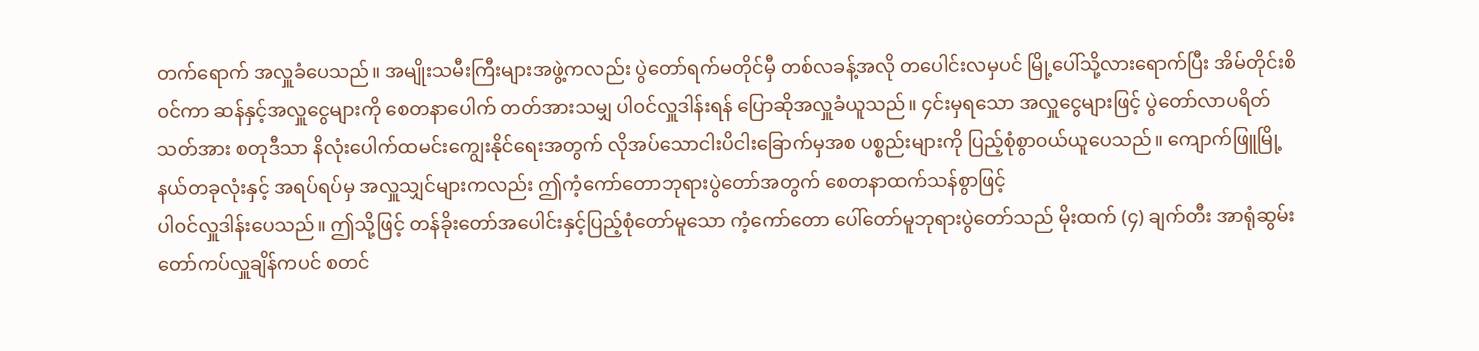တက်ရောက် အလှူခံပေသည်။ အမျိုးသမီးကြီးများအဖွဲ့ကလည်း ပွဲတော်ရက်မတိုင်မှီ တစ်လခန့်အလို တပေါင်းလမှပင် မြို့ပေါ်သို့လားရောက်ပြီး အိမ်တိုင်းစိ၀င်ကာ ဆန်နှင့်အလှူငွေများကို စေတနာပေါက် တတ်အားသမျှ ပါ၀င်လှူဒါန်းရန် ပြောဆိုအလှူခံယူသည်။ ၄င်းမှရသော အလှူငွေများဖြင့် ပွဲတော်လာပရိတ်သတ်အား စတုဒီသာ နိလုံးပေါက်ထမင်းကျွေးနိုင်ရေးအတွက် လိုအပ်သောငါးပိငါးခြောက်မှအစ ပစ္စည်းများကို ပြည့်စုံစွာ၀ယ်ယူပေသည်။ ကျောက်ဖြူမြို့နယ်တခုလုံးနှင့် အရပ်ရပ်မှ အလှူသျှင်များကလည်း ဤကံ့ကော်တောဘုရားပွဲတော်အတွက် စေတနာထက်သန်စွာဖြင့်
ပါ၀င်လှူဒါန်းပေသည်။ ဤသို့ဖြင့် တန်ခိုးတော်အပေါင်းနှင့်ပြည့်စုံတော်မူသော ကံ့ကော်တော ပေါ်တော်မူဘုရားပွဲတော်သည် မိုးထက် (၄) ချက်တီး အာရုံဆွမ်းတော်ကပ်လှူချိန်ကပင် စတင်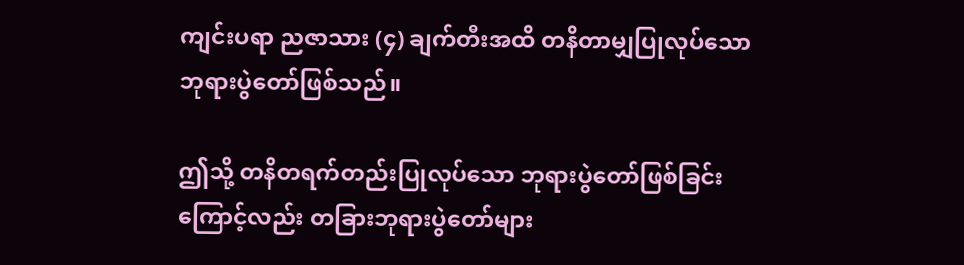ကျင်းပရာ ညဇာသား (၄) ချက်တီးအထိ တနိတာမျှပြုလုပ်သော ဘုရားပွဲတော်ဖြစ်သည်။

ဤသို့ တနိတရက်တည်းပြုလုပ်သော ဘုရားပွဲတော်ဖြစ်ခြင်းကြောင့်လည်း တခြားဘုရားပွဲတော်များ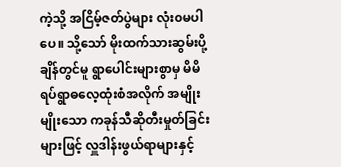ကဲ့သို့ အငြိမ့်ဇတ်ပွဲများ လုံး၀မပါပေ။ သို့သော် မိုးထက်သားဆွမ်းပို့ချိန်တွင်မူ ရွာပေါင်းများစွာမှ မိမိရပ်ရွာဓလေ့ထုံးစံအလိုက် အမျိုးမျိုးသော ကခုန်သီဆိုတီးမှုတ်ခြင်းများဖြင့် လှူဒါန်းဖွယ်ရာများနှင့်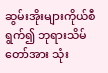ဆွမ်းအိုးများကိုယ်စီရွက်၍ ဘုရားသိမ်တော်အား သုံး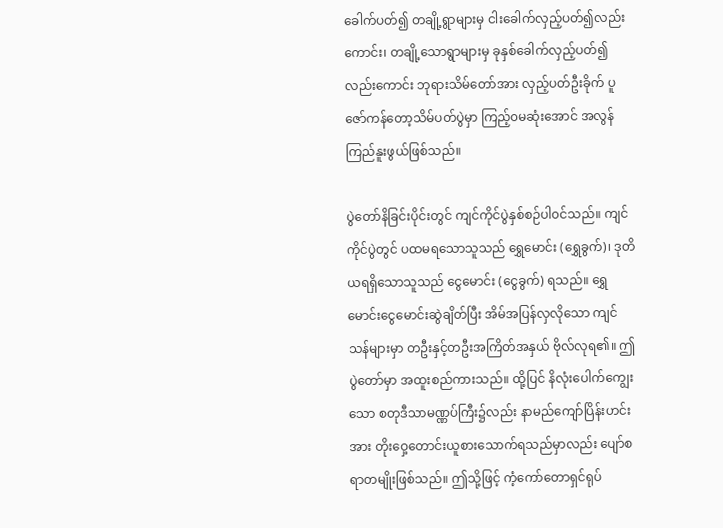ခေါက်ပတ်၍ တချို့ရွာများမှ ငါးခေါက်လှည့်ပတ်၍လည်းကောင်း၊ တချို့သောရွာများမှ ခုနှစ်ခေါက်လှည့်ပတ်၍လည်းကောင်း ဘုရားသိမ်တော်အား လှည့်ပတ်ဦးခိုက် ပူဇော်ကန်တော့သိမ်ပတ်ပွဲမှာ ကြည့်၀မဆုံးအောင် အလွန်ကြည်နူးဖွယ်ဖြစ်သည်။

ပွဲတော်နိခြင်းပိုင်းတွင် ကျင်ကိုင်ပွဲနှစ်စဉ်ပါ၀င်သည်။ ကျင်ကိုင်ပွဲတွင် ပထမရသောသူသည် ရွှေမောင်း (ရွှေခွက်)၊ ဒုတိယရရှိသောသူသည် ငွေမောင်း (ငွေခွက်) ရသည်။ ရွှေမောင်းငွေမောင်းဆွဲချိတ်ပြီး အိမ်အပြန်လှလိုသော ကျင်သန်များမှာ တဦးနှင့်တဦးအကြိတ်အနှယ် ဗိုလ်လုရ၏။ ဤပွဲတော်မှာ အထူးစည်ကားသည်။ ထို့ပြင် နိလုံးပေါက်ကျွေးသော စတုဒီသာမဏ္ဏပ်ကြီး၌လည်း နာမည်ကျော်ပြိန်းဟင်းအား တိုးဝှေ့တောင်းယူစားသောက်ရသည်မှာလည်း ပျော်စရာတမျိုးဖြစ်သည်။ ဤသို့ဖြင့် ကံ့ကော်တောရှင်ရုပ်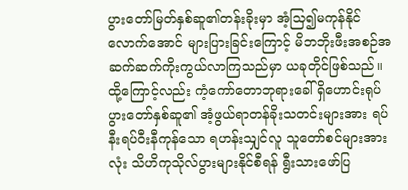ပွားတော်မြတ်နှစ်ဆူ၏တန်းခိုးမှာ အံ့သြ၍မကုန်နိုင်လောက်အောင် များပြားခြင်းကြောင့် မိဘဘိုးဖီးအစဉ်အဆက်ဆက်ကိုးကွယ်လာကြသည်မှာ ယခုတိုင်ဖြစ်သည်။ ထို့ကြောင့်လည်း ကံ့ကော်တောဘုရားခေါ် ရှိဟောင်းရုပ်ပွားတော်နှစ်ဆူ၏ အံ့ဖွယ်ရာတန်ခိုးသတင်းများအား ရပ်နီးရပ်ဝီးနီကုန်သော ရဟန်းသျှင်လူ သူတော်စင်များအားလုံး သိဟိကုသိုလ်ပွားများနိုင်စီရန် ရွီးသားဖော်ပြ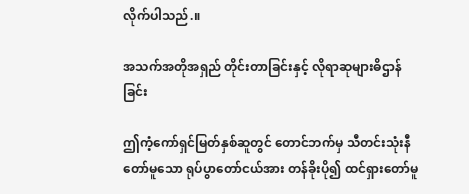လိုက်ပါသည်.။

အသက်အတိုအရှည် တိုင်းတာခြင်းနှင့် လိုရာဆုများဓိဌာန်ခြင်း

ဤကံ့ကော်ရှင်မြတ်နှစ်ဆူတွင် တောင်ဘက်မှ သီတင်းသုံးနီတော်မူသော ရုပ်ပွာတော်ငယ်အား တန်ခိုးပို၍ ထင်ရှားတော်မူ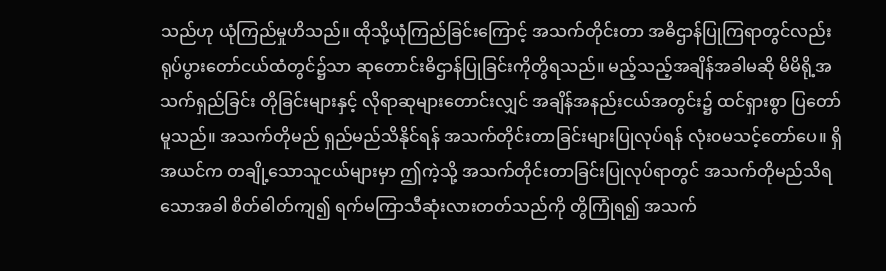သည်ဟု ယုံကြည်မှုဟိသည်။ ထိုသို့ယုံကြည်ခြင်းကြောင့် အသက်တိုင်းတာ အဓိဌာန်ပြုကြရာတွင်လည်း ရုပ်ပွားတော်ငယ်ထံတွင်၌သာ ဆုတောင်းဓိဌာန်ပြုခြင်းကိုတွိရသည်။ မည့်သည့်အချိန်အခါမဆို မိမိရို့အသက်ရှည်ခြင်း တိုခြင်းများနှင့် လိုရာဆုများတောင်းလျှင် အချိန်အနည်းငယ်အတွင်း၌ ထင်ရှားစွာ ပြတော်မူသည်။ အသက်တိုမည် ရှည်မည်သိနိုင်ရန် အသက်တိုင်းတာခြင်းများပြုလုပ်ရန် လုံး၀မသင့်တော်ပေ။ ရှိအယင်က တချို့သောသူငယ်များမှာ ဤကဲ့သို့ အသက်တိုင်းတာခြင်းပြုလုပ်ရာတွင် အသက်တိုမည်သိရသောအခါ စိတ်ဓါတ်ကျ၍ ရက်မကြာသီဆုံးလားတတ်သည်ကို တွိကြုံရ၍ အသက်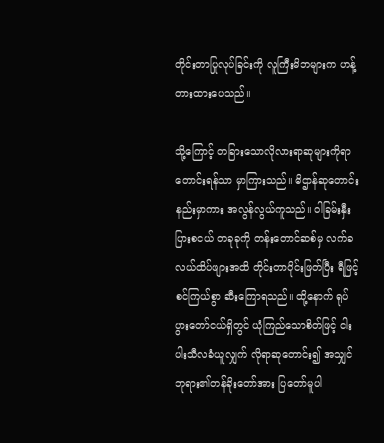တိုင်းတာပြုလုပ်ခြင်းကို လူကြီးမိဘများက ဟန့်တားထားပေသည်။

သို့ကြောင့် တခြားသောလိုလားရာဆုများကိုရာတောင်းရန်သာ မှာကြားသည်။ ဓိဌာန်ဆုတောင်းနည်းမှာကား အလွန်လွယ်ကူသည်။ ဝါခြမ်းနှီးပြားစငယ် တခုခုကို တန်းတောင်ဆစ်မှ လက်ခလယ်ထိပ်ဖျားအထိ တိုင်းတာပိုင်းဖြတ်ပြီး ရီဖြင့်စင်ကြယ်စွာ ဆီးကြောရသည်။ ထို့နောက် ရုပ်ပွားတော်ငယ်ရှိတွင် ယုံကြည်သောစိတ်ဖြင့် ငါးပါးသီလခံယူလျှက် လိုရာဆုတောင်း၍ အသျှင်ဘုရား၏တန်ခိုးတော်အား ပြတော်မူပါ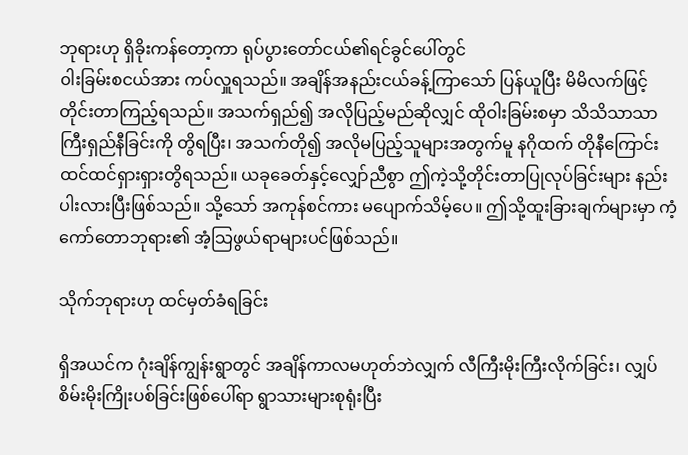ဘုရားဟု ရှိခိုးကန်တော့ကာ ရုပ်ပွားတော်ငယ်၏ရင်ခွင်ပေါ်တွင်
၀ါးခြမ်းစငယ်အား ကပ်လှူရသည်။ အချိန်အနည်းငယ်ခန့်ကြာသော် ပြန်ယူပြီး မိမိလက်ဖြင့် တိုင်းတာကြည့်ရသည်။ အသက်ရှည်၍ အလိုပြည့်မည်ဆိုလျှင် ထိုဝါးခြမ်းစမှာ သိသိသာသာကြီးရှည်နီခြင်းကို တွိရပြီး၊ အသက်တို၍ အလိုမပြည့်သူများအတွက်မူ နဂိုထက် တိုနီကြောင်း ထင်ထင်ရှားရှားတွိရသည်။ ယခုခေတ်နှင့်လျှော်ညီစွာ ဤကဲ့သို့တိုင်းတာပြုလုပ်ခြင်းများ နည်းပါးလားပြီးဖြစ်သည်။ သို့သော် အကုန်စင်ကား မပျောက်သိမ့်ပေ။ ဤသို့ထူးခြားချက်များမှာ ကံ့ကော်တောဘုရား၏ အံ့သြဖွယ်ရာများပင်ဖြစ်သည်။

သိုက်ဘုရားဟု ထင်မှတ်ခံရခြင်း

ရှိအယင်က ဂုံးချိန်ကျွန်းရွာတွင် အချိန်ကာလမဟုတ်ဘဲလျှက် လီကြီးမိုးကြီးလိုက်ခြင်း၊ လျှပ်စိမ်းမိုးကြိုးပစ်ခြင်းဖြစ်ပေါ်ရာ ရွာသားများစုရုံးပြီး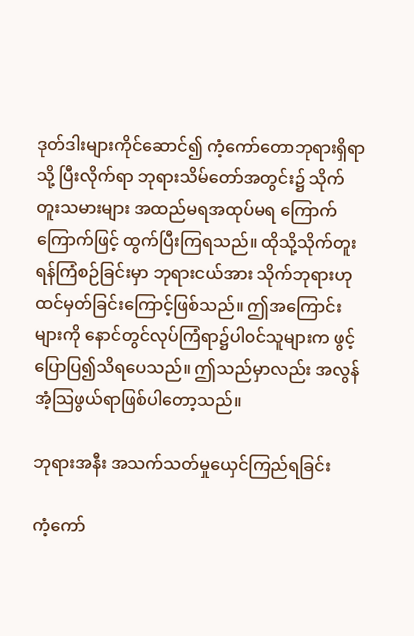ဒုတ်ဒါးများကိုင်ဆောင်၍ ကံ့ကော်တောဘုရားရှိရာသို့ ပြီးလိုက်ရာ ဘုရားသိမ်တော်အတွင်း၌ သိုက်တူးသမားများ အထည်မရအထုပ်မရ ကြောက်ကြောက်ဖြင့် ထွက်ပြီးကြရသည်။ ထိုသို့သိုက်တူးရန်ကြံစဉ်ခြင်းမှာ ဘုရားငယ်အား သိုက်ဘုရားဟု ထင်မှတ်ခြင်းကြောင့်ဖြစ်သည်။ ဤအကြောင်းများကို နောင်တွင်လုပ်ကြံရာ၌ပါ၀င်သူများက ဖွင့်ပြောပြ၍သိရပေသည်။ ဤသည်မှာလည်း အလွန်အံ့သြဖွယ်ရာဖြစ်ပါတော့သည်။

ဘုရားအနီး အသက်သတ်မှုယှေင်ကြည်ရခြင်း

ကံ့ကော်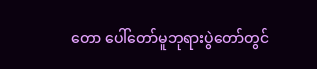တော ပေါ်တော်မူဘုရားပွဲတော်တွင်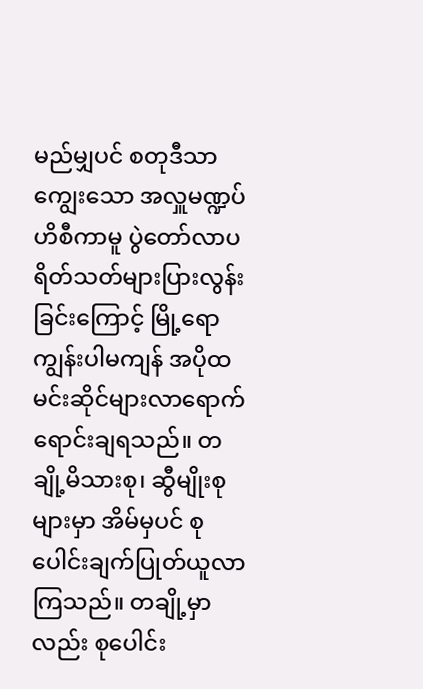မည်မျှပင် စတုဒီသာကျွေးသော အလှူမဏ္ဍပ်ဟိစီကာမူ ပွဲတော်လာပရိတ်သတ်များပြားလွန်းခြင်းကြောင့် မြို့ရောကျွန်းပါမကျန် အပိုထမင်းဆိုင်များလာရောက် ရောင်းချရသည်။ တချို့မိသားစု၊ ဆွီမျိုးစုများမှာ အိမ်မှပင် စုပေါင်းချက်ပြုတ်ယူလာကြသည်။ တချို့မှာလည်း စုပေါင်း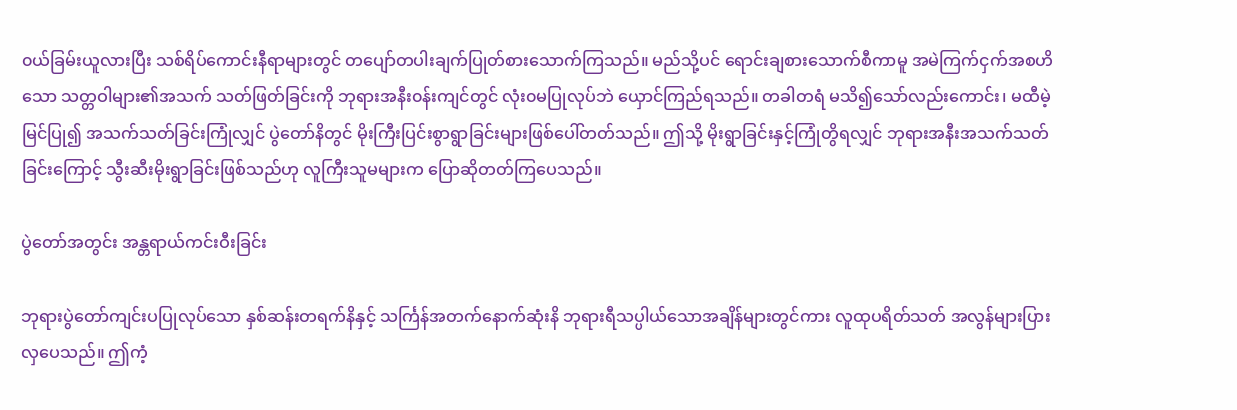၀ယ်ခြမ်းယူလားပြီး သစ်ရိပ်ကောင်းနီရာများတွင် တပျော်တပါးချက်ပြုတ်စားသောက်ကြသည်။ မည်သို့ပင် ရောင်းချစားသောက်စီကာမူ အမဲကြက်ငှက်အစဟိသော သတ္တဝါများ၏အသက် သတ်ဖြတ်ခြင်းကို ဘုရားအနီး၀န်းကျင်တွင် လုံး၀မပြုလုပ်ဘဲ ယှောင်ကြည်ရသည်။ တခါတရံ မသိ၍သော်လည်းကောင်း၊ မထီမဲ့မြင်ပြု၍ အသက်သတ်ခြင်းကြုံလျှင် ပွဲတော်နိတွင် မိုးကြီးပြင်းစွာရွာခြင်းများဖြစ်ပေါ်တတ်သည်။ ဤသို့ မိုးရွာခြင်းနှင့်ကြုံတွိရလျှင် ဘုရားအနီးအသက်သတ်ခြင်းကြောင့် သွီးဆီးမိုးရွာခြင်းဖြစ်သည်ဟု လူကြီးသူမများက ပြောဆိုတတ်ကြပေသည်။

ပွဲတော်အတွင်း အန္တရာယ်ကင်းဝီးခြင်း

ဘုရားပွဲတော်ကျင်းပပြုလုပ်သော နှစ်ဆန်းတရက်နိနှင့် သင်္ကြန်အတက်နောက်ဆုံးနိ ဘုရားရီသပ္ပါယ်သောအချိန်များတွင်ကား လူထုပရိတ်သတ် အလွန်များပြားလှပေသည်။ ဤကံ့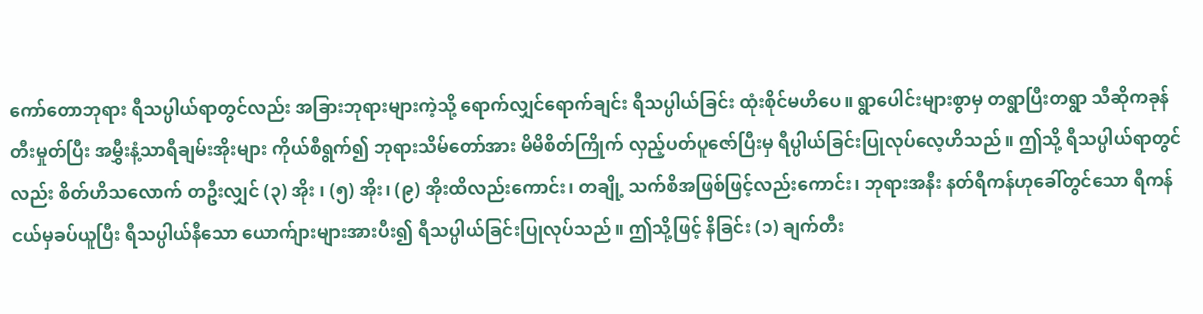ကော်တောဘုရား ရီသပ္ပါယ်ရာတွင်လည်း အခြားဘုရားများကဲ့သို့ ရောက်လျှင်ရောက်ချင်း ရီသပ္ပါယ်ခြင်း ထုံးစိုင်မဟိပေ။ ရွာပေါင်းများစွာမှ တရွာပြီးတရွာ သီဆိုကခုန်တီးမှုတ်ပြီး အမွှီးနံ့သာရီချမ်းအိုးများ ကိုယ်စီရွက်၍ ဘုရားသိမ်တော်အား မိမိစိတ်ကြိုက် လှည့်ပတ်ပူဇော်ပြီးမှ ရီပ္ပါယ်ခြင်းပြုလုပ်လေ့ဟိသည်။ ဤသို့ ရီသပ္ပါယ်ရာတွင်လည်း စိတ်ဟိသလောက် တဦးလျှင် (၃) အိုး ၊ (၅) အိုး၊ (၉) အိုးထိလည်းကောင်း၊ တချို့ သက်စိအဖြစ်ဖြင့်လည်းကောင်း၊ ဘုရားအနီး နတ်ရီကန်ဟုခေါ်တွင်သော ရီကန်ငယ်မှခပ်ယူပြီး ရီသပ္ပါယ်နီသော ယောက်ျားများအားပီး၍ ရီသပ္ပါယ်ခြင်းပြုလုပ်သည်။ ဤသို့ဖြင့် နိခြင်း (၁) ချက်တီး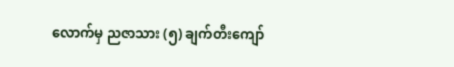လောက်မှ ညဇာသား (၅) ချက်တီးကျော်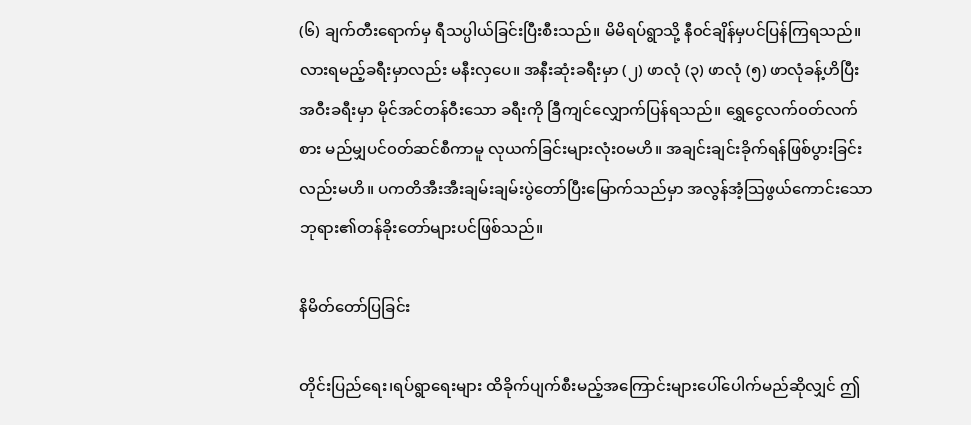(၆) ချက်တီးရောက်မှ ရီသပ္ပါယ်ခြင်းပြီးစီးသည်။ မိမိရပ်ရွာသို့ နီ၀င်ချိန်မှပင်ပြန်ကြရသည်။ လားရမည့်ခရီးမှာလည်း မနီးလှပေ။ အနီးဆုံးခရီးမှာ (၂) ဖာလုံ (၃) ဖာလုံ (၅) ဖာလုံခန့်ဟိပြီး အဝီးခရီးမှာ မိုင်အင်တန်ဝီးသော ခရီးကို ခြီကျင်လျှောက်ပြန်ရသည်။ ရွှေငွေလက်၀တ်လက်စား မည်မျှပင်၀တ်ဆင်စီကာမူ လုယက်ခြင်းများလုံး၀မဟိ။ အချင်းချင်းခိုက်ရန်ဖြစ်ပွားခြင်းလည်းမဟိ။ ပကတိအီးအီးချမ်းချမ်းပွဲတော်ပြီးမြောက်သည်မှာ အလွန်အံ့သြဖွယ်ကောင်းသော ဘုရား၏တန်ခိုးတော်များပင်ဖြစ်သည်။

နိမိတ်တော်ပြခြင်း

တိုင်းပြည်ရေး၊ရပ်ရွာရေးများ ထိခိုက်ပျက်စီးမည့်အကြောင်းများပေါ်ပေါက်မည်ဆိုလျှင် ဤ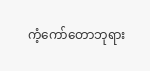ကံ့ကော်တောဘုရား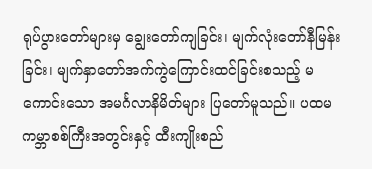ရုပ်ပွားတော်များမှ ချွေးတော်ကျခြင်း၊ မျက်လုံးတော်နီမြန်းခြင်း၊ မျက်နှာတော်အက်ကွဲကြောင်းထင်ခြင်းစသည့် မကောင်းသော အမင်္ဂလာနိမိတ်များ ပြတော်မူသည်။ ပထမကမ္ဘာစစ်ကြီးအတွင်းနှင့် ထီးကျိုးစည်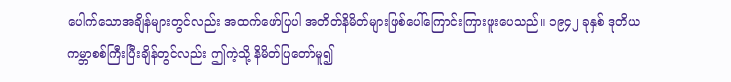ပေါက်သောအချိန်များတွင်လည်း အထက်ဖော်ပြပါ အတိတ်နိမိတ်များဖြစ်ပေါ်ကြောင်းကြားဖူးပေသည်။ ၁၉၄၂ ခုနှစ် ဒုတိယကမ္ဘာစစ်ကြီးပြီးချိန်တွင်လည်း ဤကဲ့သို့ နိမိတ်ပြတော်မူ၍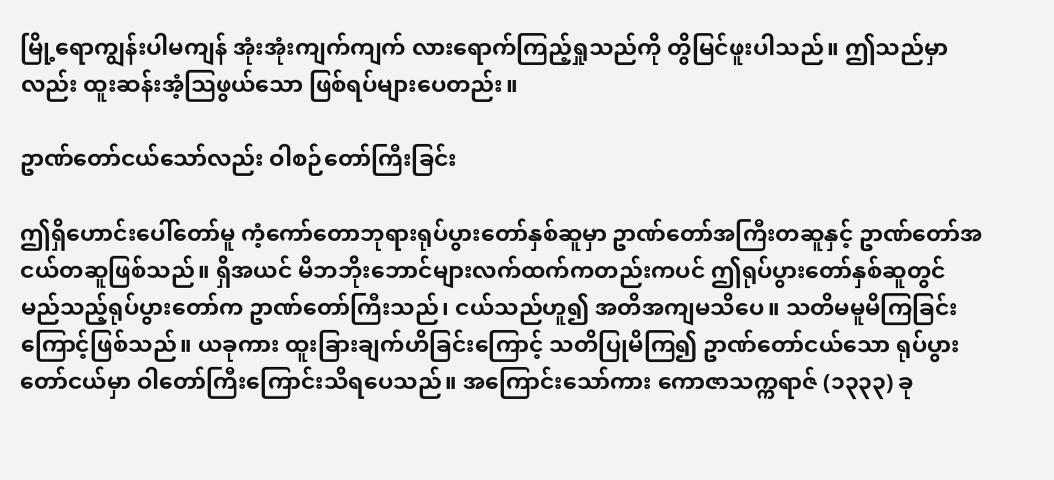မြို့ရောကျွန်းပါမကျန် အုံးအုံးကျက်ကျက် လားရောက်ကြည့်ရှုသည်ကို တွိမြင်ဖူးပါသည်။ ဤသည်မှာလည်း ထူးဆန်းအံ့သြဖွယ်သော ဖြစ်ရပ်များပေတည်း။

ဥာဏ်တော်ငယ်သော်လည်း ဝါစဉ်တော်ကြီးခြင်း

ဤရှိဟောင်းပေါ်တော်မူ ကံ့ကော်တောဘုရားရုပ်ပွားတော်နှစ်ဆူမှာ ဥာဏ်တော်အကြီးတဆူနှင့် ဥာဏ်တော်အငယ်တဆူဖြစ်သည်။ ရှိအယင် မိဘဘိုးဘောင်များလက်ထက်ကတည်းကပင် ဤရုပ်ပွားတော်နှစ်ဆူတွင် မည်သည့်ရုပ်ပွားတော်က ဥာဏ်တော်ကြီးသည်၊ ငယ်သည်ဟူ၍ အတိအကျမသိပေ။ သတိမမူမိကြခြင်းကြောင့်ဖြစ်သည်။ ယခုကား ထူးခြားချက်ဟိခြင်းကြောင့် သတိပြုမိကြ၍ ဥာဏ်တော်ငယ်သော ရုပ်ပွားတော်ငယ်မှာ ဝါတော်ကြီးကြောင်းသိရပေသည်။ အကြောင်းသော်ကား ကောဇာသက္ကရာဇ် (၁၃၃၃) ခု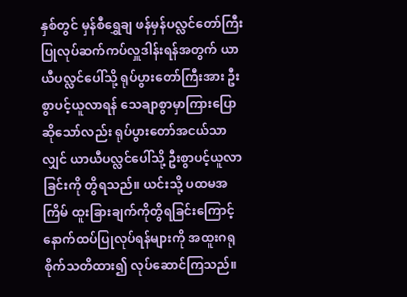နှစ်တွင် မှန်စီရွှေချ ဖန်မှန်ပလ္လင်တော်ကြီး ပြုလုပ်ဆက်ကပ်လှူဒါန်းရန်အတွက် ယာယီပလ္လင်ပေါ်သို့ ရုပ်ပွားတော်ကြီးအား ဦးစွာပင့်ယူလာရန် သေချာစွာမှာကြားပြောဆိုသော်လည်း ရုပ်ပွားတော်အငယ်သာလျှင် ယာယီပလ္လင်ပေါ်သို့ ဦးစွာပင့်ယူလာခြင်းကို တွိရသည်။ ယင်းသို့ ပထမအကြိမ် ထူးခြားချက်ကိုတွိရခြင်းကြောင့် နောက်ထပ်ပြုလုပ်ရန်များကို အထူးဂရုစိုက်သတိထား၍ လုပ်ဆောင်ကြသည်။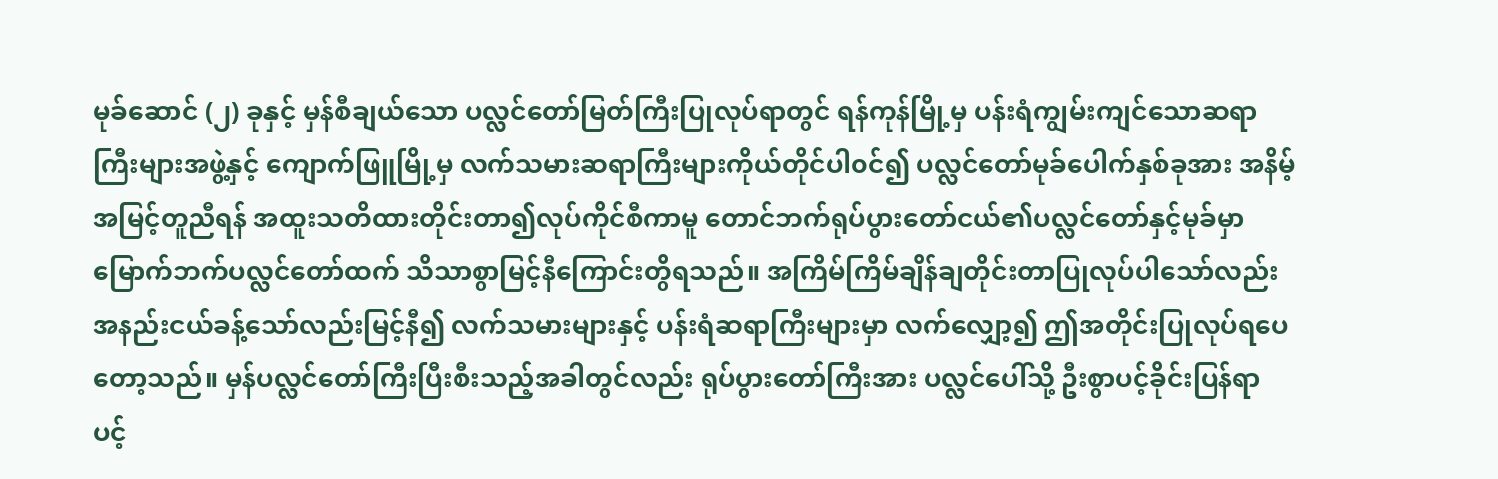မုခ်ဆောင် (၂) ခုနှင့် မှန်စီချယ်သော ပလ္လင်တော်မြတ်ကြီးပြုလုပ်ရာတွင် ရန်ကုန်မြို့မှ ပန်းရံကျွမ်းကျင်သောဆရာကြီးများအဖွဲ့နှင့် ကျောက်ဖြူမြို့မှ လက်သမားဆရာကြီးများကိုယ်တိုင်ပါ၀င်၍ ပလ္လင်တော်မုခ်ပေါက်နှစ်ခုအား အနိမ့်အမြင့်တူညီရန် အထူးသတိထားတိုင်းတာ၍လုပ်ကိုင်စီကာမူ တောင်ဘက်ရုပ်ပွားတော်ငယ်၏ပလ္လင်တော်နှင့်မုခ်မှာ မြောက်ဘက်ပလ္လင်တော်ထက် သိသာစွာမြင့်နီကြောင်းတွိရသည်။ အကြိမ်ကြိမ်ချိန်ချတိုင်းတာပြုလုပ်ပါသော်လည်း အနည်းငယ်ခန့်သော်လည်းမြင့်နီ၍ လက်သမားများနှင့် ပန်းရံဆရာကြီးများမှာ လက်လျှော့၍ ဤအတိုင်းပြုလုပ်ရပေတော့သည်။ မှန်ပလ္လင်တော်ကြီးပြီးစီးသည့်အခါတွင်လည်း ရုပ်ပွားတော်ကြီးအား ပလ္လင်ပေါ်သို့ ဦးစွာပင့်ခိုင်းပြန်ရာ ပင့်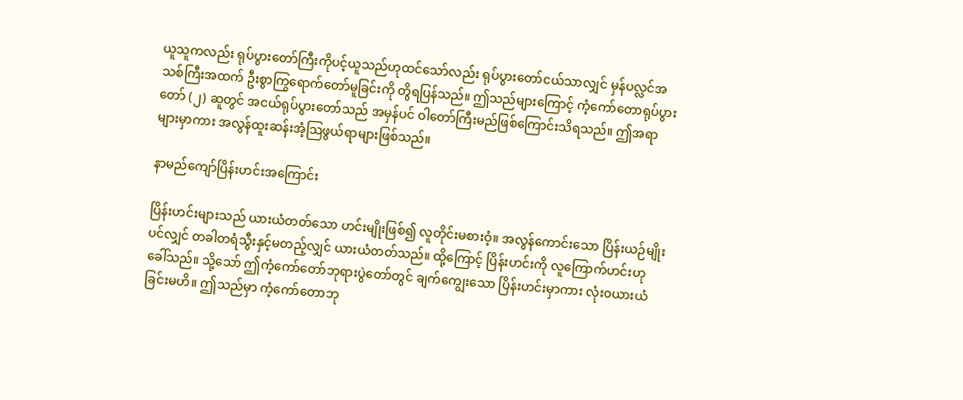ယူသူကလည်း ရုပ်ပွားတော်ကြီးကိုပင့်ယူသည်ဟုထင်သော်လည်း ရုပ်ပွားတော်ငယ်သာလျှင် မှန်ပလ္လင်အသစ်ကြီးအထက် ဦးစွာကြွရောက်တော်မူခြင်းကို တွိရပြန်သည်။ ဤသည်များကြောင့် ကံ့ကော်တောရုပ်ပွားတော် (၂) ဆူတွင် အငယ်ရုပ်ပွားတော်သည် အမှန်ပင် ဝါတော်ကြီးမည်ဖြစ်ကြောင်းသိရသည်။ ဤအရာများမှာကား အလွန်ထူးဆန်းအံ့သြဖွယ်ရာများဖြစ်သည်။

နာမည်ကျော်ပြိန်းဟင်းအကြောင်း

ပြိန်းဟင်းများသည် ယားယံတတ်သော ဟင်းမျိုးဖြစ်၍ လူတိုင်းမစားဝံ့။ အလွန်ကောင်းသော ပြိန်းယဉ်မျိုးပင်လျှင် တခါတရံသွီးနှင့်မတည့်လျှင် ယားယံတတ်သည်။ ထို့ကြောင့် ပြိန်းဟင်းကို လူကြောက်ဟင်းဟုခေါ်သည်။ သို့သော် ဤကံ့ကော်တော်ဘုရားပွဲတော်တွင် ချက်ကျွေးသော ပြိန်းဟင်းမှာကား လုံး၀ယားယံခြင်းမဟိ။ ဤသည်မှာ ကံ့ကော်တောဘု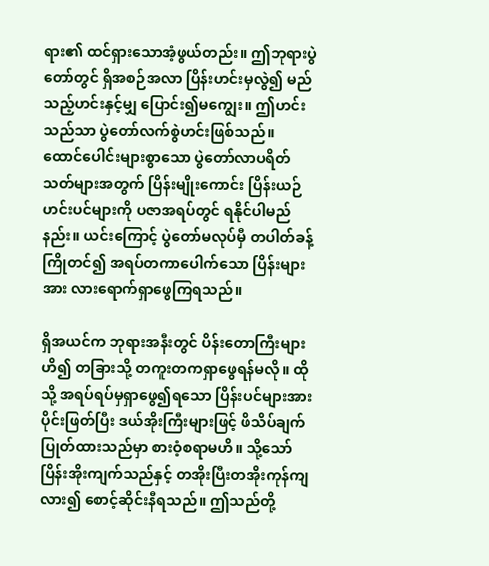ရား၏ ထင်ရှားသောအံ့ဖွယ်တည်း။ ဤဘုရားပွဲတော်တွင် ရှိအစဉ်အလာ ပြိန်းဟင်းမှလွဲ၍ မည်သည့်ဟင်းနှင့်မျှ ပြောင်း၍မကျွေး။ ဤဟင်းသည်သာ ပွဲတော်လက်စွဲဟင်းဖြစ်သည်။ ထောင်ပေါင်းများစွာသော ပွဲတော်လာပရိတ်သတ်များအတွက် ပြိန်းမျိုးကောင်း ပြိန်းယဉ်ဟင်းပင်များကို ပဇာအရပ်တွင် ရနိုင်ပါမည်နည်း။ ယင်းကြောင့် ပွဲတော်မလုပ်မှီ တပါတ်ခန့်ကြိုတင်၍ အရပ်တကာပေါက်သော ပြိန်းများအား လားရောက်ရှာဖွေကြရသည်။

ရှိအယင်က ဘုရားအနီးတွင် ပိန်းတောကြီးများဟိ၍ တခြားသို့ တကူးတကရှာဖွေရန်မလို။ ထိုသို့ အရပ်ရပ်မှရှာဖွေ၍ရသော ပြိန်းပင်များအားပိုင်းဖြတ်ပြီး ဒယ်အိုးကြီးများဖြင့် ဖိသိပ်ချက်ပြုတ်ထားသည်မှာ စားဝံ့စရာမဟိ။ သို့သော် ပြိန်းအိုးကျက်သည်နှင့် တအိုးပြီးတအိုးကုန်ကျလား၍ စောင့်ဆိုင်းနီရသည်။ ဤသည်တို့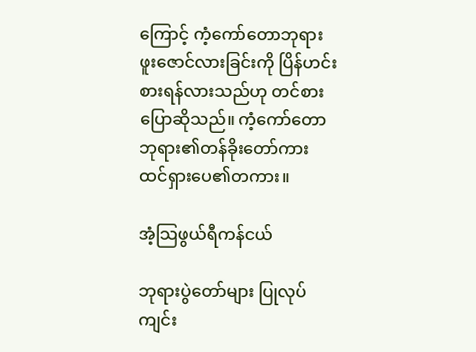ကြောင့် ကံ့ကော်တောဘုရားဖူးဇောင်လားခြင်းကို ပြိန်ဟင်းစားရန်လားသည်ဟု တင်စားပြောဆိုသည်။ ကံ့ကော်တောဘုရား၏တန်ခိုးတော်ကား ထင်ရှားပေ၏တကား။

အံ့သြဖွယ်ရီကန်ငယ်

ဘုရားပွဲတော်များ ပြုလုပ်ကျင်း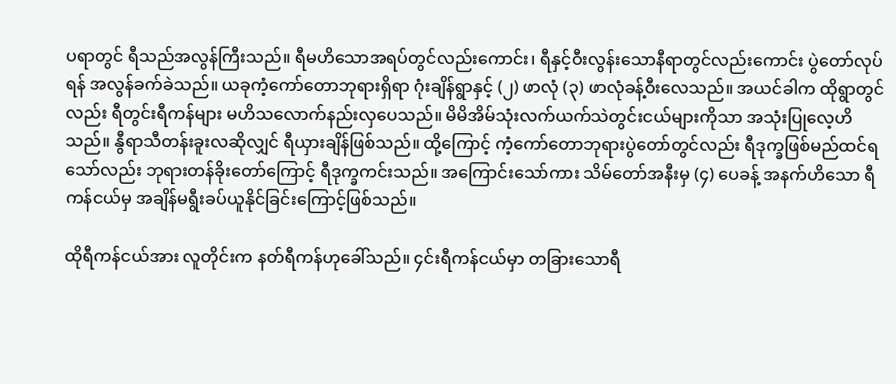ပရာတွင် ရီသည်အလွန်ကြီးသည်။ ရီမဟိသောအရပ်တွင်လည်းကောင်း၊ ရီနှင့်ဝီးလွန်းသောနီရာတွင်လည်းကောင်း ပွဲတော်လုပ်ရန် အလွန်ခက်ခဲသည်။ ယခုကံ့ကော်တောဘုရားရှိရာ ဂုံးချိန်ရွာနှင့် (၂) ဖာလုံ (၃) ဖာလုံခန့်ဝီးလေသည်။ အယင်ခါက ထိုရွာတွင်လည်း ရီတွင်းရီကန်များ မဟိသလောက်နည်းလှပေသည်။ မိမိအိမ်သုံးလက်ယက်သဲတွင်းငယ်များကိုသာ အသုံးပြုလေ့ဟိသည်။ နွီရာသီတန်းခူးလဆိုလျှင် ရီယှားချိန်ဖြစ်သည်။ ထို့ကြောင့် ကံ့ကော်တောဘုရားပွဲတော်တွင်လည်း ရီဒုက္ခဖြစ်မည်ထင်ရသော်လည်း ဘုရားတန်ခိုးတော်ကြောင့် ရီဒုက္ခကင်းသည်။ အကြောင်းသော်ကား သိမ်တော်အနီးမှ (၄) ပေခန့် အနက်ဟိသော ရီကန်ငယ်မှ အချိန်မရွီးခပ်ယူနိုင်ခြင်းကြောင့်ဖြစ်သည်။

ထိုရီကန်ငယ်အား လူတိုင်းက နတ်ရီကန်ဟုခေါ်သည်။ ၄င်းရီကန်ငယ်မှာ တခြားသောရီ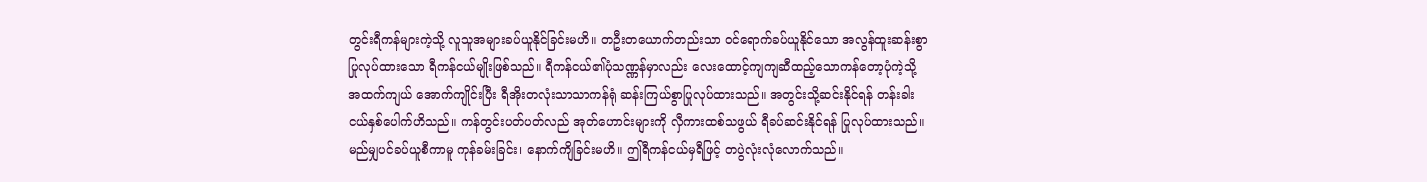တွင်းရီကန်များကဲ့သို့ လူသူအများခပ်ယူနိုင်ခြင်းမဟိ။ တဦးတယောက်တည်းသာ ၀င်ရောက်ခပ်ယူနိုင်သော အလွန်ထူးဆန်းစွာပြုလုပ်ထားသော ရီကန်ငယ်မျိုးဖြစ်သည်။ ရီကန်ငယ်၏ပုံသဏ္ဏန်မှာလည်း လေးထောင့်ကျကျဆီထည့်သောကန်တော့ပုံကဲ့သို့ အထက်ကျယ် အောက်ကျိုင်းပြီး ရီအိုးတလုံးသာသာကန်ရုံ ဆန်းကြယ်စွာပြုလုပ်ထားသည်။ အတွင်းသို့ဆင်းနိုင်ရန် တန်းခါးငယ်နှစ်ပေါက်ဟိသည်။ ကန်တွင်းပတ်ပတ်လည် အုတ်ဟောင်းများကို လှီကားထစ်သဖွယ် ရီခပ်ဆင်းနိုင်ရန် ပြုလုပ်ထားသည်။ မည်မျှပင်ခပ်ယူစီကာမူ ကုန်ခမ်းခြင်း၊ နောက်ကျိခြင်းမဟိ။ ဤရီကန်ငယ်မှရီဖြင့် တပွဲလုံးလုံလောက်သည်။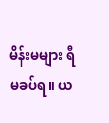မိန်းမများ ရီမခပ်ရ။ ယ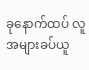ခုနောက်ထပ် လူအများခပ်ယူ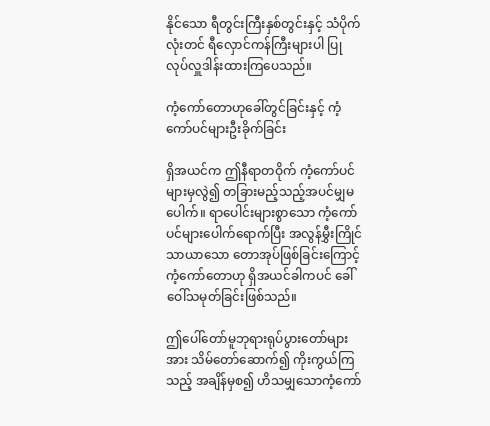နိုင်သော ရီတွင်းကြီးနှစ်တွင်းနှင့် သံပိုက်လုံးတင် ရီလှောင်ကန်ကြီးများပါ ပြုလုပ်လှူဒါန်းထားကြပေသည်။

ကံ့ကော်တောဟုခေါ်တွင်ခြင်းနှင့် ကံ့ကော်ပင်များဦးခိုက်ခြင်း

ရှိအယင်က ဤနီရာတဝိုက် ကံ့ကော်ပင်များမှလွဲ၍ တခြားမည့်သည့်အပင်မျှမပေါက်။ ရာပေါင်းများစွာသော ကံ့ကော်ပင်များပေါက်ရောက်ပြီး အလွန်မွှီးကြိုင်သာယာသော တောအုပ်ဖြစ်ခြင်းကြောင့် ကံ့ကော်တောဟု ရှိအယင်ခါကပင် ခေါ်ဝေါ်သမုတ်ခြင်းဖြစ်သည်။

ဤပေါ်တော်မူဘုရားရုပ်ပွားတော်များအား သိမ်တော်ဆောက်၍ ကိုးကွယ်ကြသည့် အချိန်မှစ၍ ဟိသမျှသောကံ့ကော်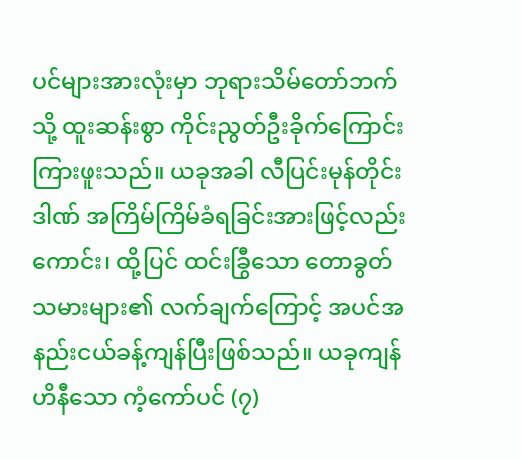ပင်များအားလုံးမှာ ဘုရားသိမ်တော်ဘက်သို့ ထူးဆန်းစွာ ကိုင်းညွတ်ဦးခိုက်ကြောင်းကြားဖူးသည်။ ယခုအခါ လီပြင်းမုန်တိုင်းဒါဏ် အကြိမ်ကြိမ်ခံရခြင်းအားဖြင့်လည်းကောင်း၊ ထို့ပြင် ထင်းခြွီသော တောခွတ်သမားများ၏ လက်ချက်ကြောင့် အပင်အနည်းငယ်ခန့်ကျန်ပြီးဖြစ်သည်။ ယခုကျန်ဟိနီသော ကံ့ကော်ပင် (၇)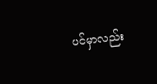ပင်မှာလည်း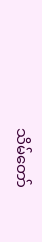သိမ်တော်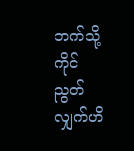ဘက်သို့ ကိုင်ညွတ်လျှက်ဟိ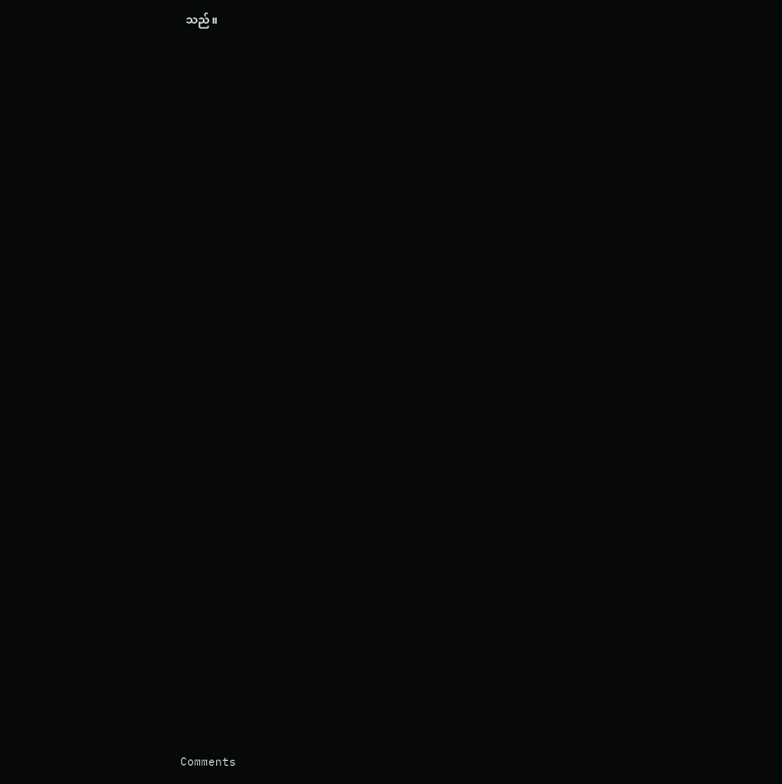သည်။




























Comments